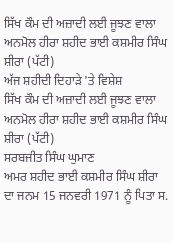ਸਿੱਖ ਕੌਮ ਦੀ ਅਜ਼ਾਦੀ ਲਈ ਜੂਝਣ ਵਾਲਾ ਅਨਮੋਲ ਹੀਰਾ ਸ਼ਹੀਦ ਭਾਈ ਕਸ਼ਮੀਰ ਸਿੰਘ ਸ਼ੀਰਾ (ਪੱਟੀ)
ਅੱਜ ਸ਼ਹੀਦੀ ਦਿਹਾੜੇ 'ਤੇ ਵਿਸ਼ੇਸ਼
ਸਿੱਖ ਕੌਮ ਦੀ ਅਜ਼ਾਦੀ ਲਈ ਜੂਝਣ ਵਾਲਾ ਅਨਮੋਲ ਹੀਰਾ ਸ਼ਹੀਦ ਭਾਈ ਕਸ਼ਮੀਰ ਸਿੰਘ ਸ਼ੀਰਾ (ਪੱਟੀ)
ਸਰਬਜੀਤ ਸਿੰਘ ਘੁਮਾਣ
ਅਮਰ ਸ਼ਹੀਦ ਭਾਈ ਕਸ਼ਮੀਰ ਸਿੰਘ ਸ਼ੀਰਾ ਦਾ ਜਨਮ 15 ਜਨਵਰੀ 1971 ਨੂੰ ਪਿਤਾ ਸ.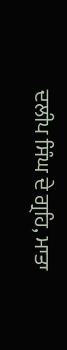ਦਲੀਪ ਸਿੰਘ ਦੇ ਗ੍ਰਹਿ, ਮਾਤਾ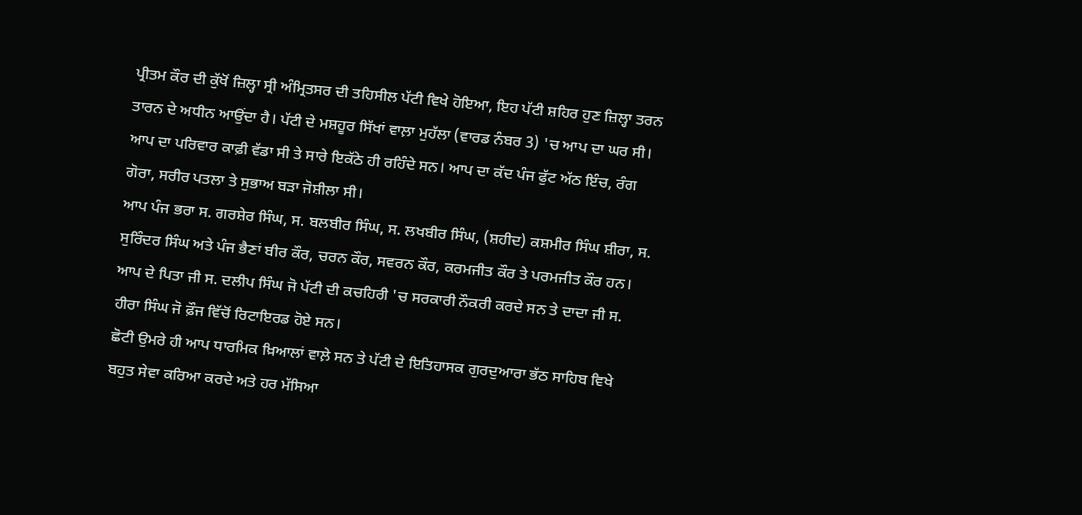ਪ੍ਰੀਤਮ ਕੌਰ ਦੀ ਕੁੱਖੋਂ ਜ਼ਿਲ੍ਹਾ ਸ੍ਰੀ ਅੰਮ੍ਰਿਤਸਰ ਦੀ ਤਹਿਸੀਲ ਪੱਟੀ ਵਿਖੇ ਹੋਇਆ, ਇਹ ਪੱਟੀ ਸ਼ਹਿਰ ਹੁਣ ਜ਼ਿਲ੍ਹਾ ਤਰਨ ਤਾਰਨ ਦੇ ਅਧੀਨ ਆਉਂਦਾ ਹੈ। ਪੱਟੀ ਦੇ ਮਸ਼ਹੂਰ ਸਿੱਖਾਂ ਵਾਲ਼ਾ ਮੁਹੱਲਾ (ਵਾਰਡ ਨੰਬਰ 3) 'ਚ ਆਪ ਦਾ ਘਰ ਸੀ। ਆਪ ਦਾ ਪਰਿਵਾਰ ਕਾਫ਼ੀ ਵੱਡਾ ਸੀ ਤੇ ਸਾਰੇ ਇਕੱਠੇ ਹੀ ਰਹਿੰਦੇ ਸਨ। ਆਪ ਦਾ ਕੱਦ ਪੰਜ ਫੁੱਟ ਅੱਠ ਇੰਚ, ਰੰਗ ਗੋਰਾ, ਸਰੀਰ ਪਤਲਾ ਤੇ ਸੁਭਾਅ ਬੜਾ ਜੋਸ਼ੀਲਾ ਸੀ।
ਆਪ ਪੰਜ ਭਰਾ ਸ. ਗਰਸ਼ੇਰ ਸਿੰਘ, ਸ. ਬਲਬੀਰ ਸਿੰਘ, ਸ. ਲਖਬੀਰ ਸਿੰਘ, (ਸ਼ਹੀਦ) ਕਸ਼ਮੀਰ ਸਿੰਘ ਸ਼ੀਰਾ, ਸ. ਸੁਰਿੰਦਰ ਸਿੰਘ ਅਤੇ ਪੰਜ ਭੈਣਾਂ ਬੀਰ ਕੌਰ, ਚਰਨ ਕੌਰ, ਸਵਰਨ ਕੌਰ, ਕਰਮਜੀਤ ਕੌਰ ਤੇ ਪਰਮਜੀਤ ਕੌਰ ਹਨ। ਆਪ ਦੇ ਪਿਤਾ ਜੀ ਸ. ਦਲੀਪ ਸਿੰਘ ਜੋ ਪੱਟੀ ਦੀ ਕਚਹਿਰੀ 'ਚ ਸਰਕਾਰੀ ਨੌਕਰੀ ਕਰਦੇ ਸਨ ਤੇ ਦਾਦਾ ਜੀ ਸ. ਹੀਰਾ ਸਿੰਘ ਜੋ ਫ਼ੌਜ ਵਿੱਚੋਂ ਰਿਟਾਇਰਡ ਹੋਏ ਸਨ।
ਛੋਟੀ ਉਮਰੇ ਹੀ ਆਪ ਧਾਰਮਿਕ ਖ਼ਿਆਲਾਂ ਵਾਲ਼ੇ ਸਨ ਤੇ ਪੱਟੀ ਦੇ ਇਤਿਹਾਸਕ ਗੁਰਦੁਆਰਾ ਭੱਠ ਸਾਹਿਬ ਵਿਖੇ ਬਹੁਤ ਸੇਵਾ ਕਰਿਆ ਕਰਦੇ ਅਤੇ ਹਰ ਮੱਸਿਆ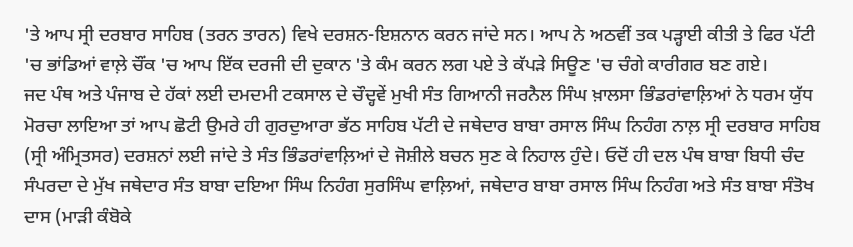'ਤੇ ਆਪ ਸ੍ਰੀ ਦਰਬਾਰ ਸਾਹਿਬ (ਤਰਨ ਤਾਰਨ) ਵਿਖੇ ਦਰਸ਼ਨ-ਇਸ਼ਨਾਨ ਕਰਨ ਜਾਂਦੇ ਸਨ। ਆਪ ਨੇ ਅਠਵੀਂ ਤਕ ਪੜ੍ਹਾਈ ਕੀਤੀ ਤੇ ਫਿਰ ਪੱਟੀ 'ਚ ਭਾਂਡਿਆਂ ਵਾਲ਼ੇ ਚੌਂਕ 'ਚ ਆਪ ਇੱਕ ਦਰਜੀ ਦੀ ਦੁਕਾਨ 'ਤੇ ਕੰਮ ਕਰਨ ਲਗ ਪਏ ਤੇ ਕੱਪੜੇ ਸਿਊਣ 'ਚ ਚੰਗੇ ਕਾਰੀਗਰ ਬਣ ਗਏ।
ਜਦ ਪੰਥ ਅਤੇ ਪੰਜਾਬ ਦੇ ਹੱਕਾਂ ਲਈ ਦਮਦਮੀ ਟਕਸਾਲ ਦੇ ਚੌਦ੍ਹਵੇਂ ਮੁਖੀ ਸੰਤ ਗਿਆਨੀ ਜਰਨੈਲ ਸਿੰਘ ਖ਼ਾਲਸਾ ਭਿੰਡਰਾਂਵਾਲ਼ਿਆਂ ਨੇ ਧਰਮ ਯੁੱਧ ਮੋਰਚਾ ਲਾਇਆ ਤਾਂ ਆਪ ਛੋਟੀ ਉਮਰੇ ਹੀ ਗੁਰਦੁਆਰਾ ਭੱਠ ਸਾਹਿਬ ਪੱਟੀ ਦੇ ਜਥੇਦਾਰ ਬਾਬਾ ਰਸਾਲ ਸਿੰਘ ਨਿਹੰਗ ਨਾਲ਼ ਸ੍ਰੀ ਦਰਬਾਰ ਸਾਹਿਬ (ਸ੍ਰੀ ਅੰਮ੍ਰਿਤਸਰ) ਦਰਸ਼ਨਾਂ ਲਈ ਜਾਂਦੇ ਤੇ ਸੰਤ ਭਿੰਡਰਾਂਵਾਲ਼ਿਆਂ ਦੇ ਜੋਸ਼ੀਲੇ ਬਚਨ ਸੁਣ ਕੇ ਨਿਹਾਲ ਹੁੰਦੇ। ਓਦੋਂ ਹੀ ਦਲ ਪੰਥ ਬਾਬਾ ਬਿਧੀ ਚੰਦ ਸੰਪਰਦਾ ਦੇ ਮੁੱਖ ਜਥੇਦਾਰ ਸੰਤ ਬਾਬਾ ਦਇਆ ਸਿੰਘ ਨਿਹੰਗ ਸੁਰਸਿੰਘ ਵਾਲ਼ਿਆਂ, ਜਥੇਦਾਰ ਬਾਬਾ ਰਸਾਲ ਸਿੰਘ ਨਿਹੰਗ ਅਤੇ ਸੰਤ ਬਾਬਾ ਸੰਤੋਖ ਦਾਸ (ਮਾੜੀ ਕੰਬੋਕੇ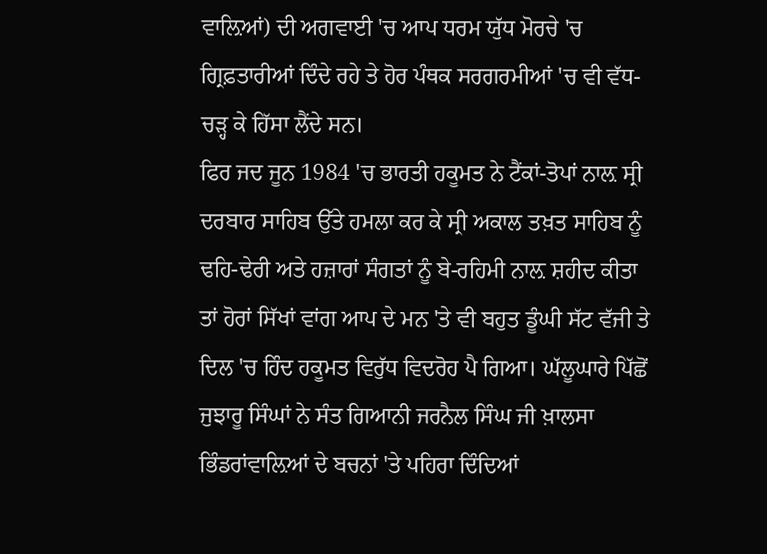ਵਾਲ਼ਿਆਂ) ਦੀ ਅਗਵਾਈ 'ਚ ਆਪ ਧਰਮ ਯੁੱਧ ਮੋਰਚੇ 'ਚ ਗ੍ਰਿਫ਼ਤਾਰੀਆਂ ਦਿੰਦੇ ਰਹੇ ਤੇ ਹੋਰ ਪੰਥਕ ਸਰਗਰਮੀਆਂ 'ਚ ਵੀ ਵੱਧ-ਚੜ੍ਹ ਕੇ ਹਿੱਸਾ ਲੈਂਦੇ ਸਨ।
ਫਿਰ ਜਦ ਜੂਨ 1984 'ਚ ਭਾਰਤੀ ਹਕੂਮਤ ਨੇ ਟੈਂਕਾਂ-ਤੋਪਾਂ ਨਾਲ਼ ਸ੍ਰੀ ਦਰਬਾਰ ਸਾਹਿਬ ਉੱਤੇ ਹਮਲਾ ਕਰ ਕੇ ਸ੍ਰੀ ਅਕਾਲ ਤਖ਼ਤ ਸਾਹਿਬ ਨੂੰ ਢਹਿ-ਢੇਰੀ ਅਤੇ ਹਜ਼ਾਰਾਂ ਸੰਗਤਾਂ ਨੂੰ ਬੇ-ਰਹਿਮੀ ਨਾਲ਼ ਸ਼ਹੀਦ ਕੀਤਾ ਤਾਂ ਹੋਰਾਂ ਸਿੱਖਾਂ ਵਾਂਗ ਆਪ ਦੇ ਮਨ 'ਤੇ ਵੀ ਬਹੁਤ ਡੂੰਘੀ ਸੱਟ ਵੱਜੀ ਤੇ ਦਿਲ 'ਚ ਹਿੰਦ ਹਕੂਮਤ ਵਿਰੁੱਧ ਵਿਦਰੋਹ ਪੈ ਗਿਆ। ਘੱਲੂਘਾਰੇ ਪਿੱਛੋਂ ਜੁਝਾਰੂ ਸਿੰਘਾਂ ਨੇ ਸੰਤ ਗਿਆਨੀ ਜਰਨੈਲ ਸਿੰਘ ਜੀ ਖ਼ਾਲਸਾ ਭਿੰਡਰਾਂਵਾਲ਼ਿਆਂ ਦੇ ਬਚਨਾਂ 'ਤੇ ਪਹਿਰਾ ਦਿੰਦਿਆਂ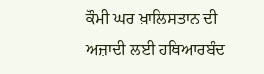ਕੌਮੀ ਘਰ ਖ਼ਾਲਿਸਤਾਨ ਦੀ ਅਜ਼ਾਦੀ ਲਈ ਹਥਿਆਰਬੰਦ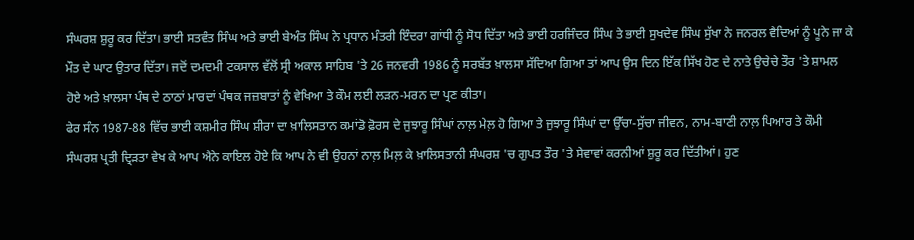ਸੰਘਰਸ਼ ਸ਼ੁਰੂ ਕਰ ਦਿੱਤਾ। ਭਾਈ ਸਤਵੰਤ ਸਿੰਘ ਅਤੇ ਭਾਈ ਬੇਅੰਤ ਸਿੰਘ ਨੇ ਪ੍ਰਧਾਨ ਮੰਤਰੀ ਇੰਦਰਾ ਗਾਂਧੀ ਨੂੰ ਸੋਧ ਦਿੱਤਾ ਅਤੇ ਭਾਈ ਹਰਜਿੰਦਰ ਸਿੰਘ ਤੇ ਭਾਈ ਸੁਖਦੇਵ ਸਿੰਘ ਸੁੱਖਾ ਨੇ ਜਨਰਲ ਵੈਦਿਆਂ ਨੂੰ ਪੂਨੇ ਜਾ ਕੇ ਮੌਤ ਦੇ ਘਾਟ ਉਤਾਰ ਦਿੱਤਾ। ਜਦੋਂ ਦਮਦਮੀ ਟਕਸਾਲ ਵੱਲੋਂ ਸ੍ਰੀ ਅਕਾਲ ਸਾਹਿਬ 'ਤੇ 26 ਜਨਵਰੀ 1986 ਨੂੰ ਸਰਬੱਤ ਖ਼ਾਲਸਾ ਸੱਦਿਆ ਗਿਆ ਤਾਂ ਆਪ ਉਸ ਦਿਨ ਇੱਕ ਸਿੱਖ ਹੋਣ ਦੇ ਨਾਤੇ ਉਚੇਚੇ ਤੌਰ 'ਤੇ ਸ਼ਾਮਲ ਹੋਏ ਅਤੇ ਖ਼ਾਲਸਾ ਪੰਥ ਦੇ ਠਾਠਾਂ ਮਾਰਦਾਂ ਪੰਥਕ ਜਜ਼ਬਾਤਾਂ ਨੂੰ ਵੇਖਿਆ ਤੇ ਕੌਮ ਲਈ ਲੜਨ-ਮਰਨ ਦਾ ਪ੍ਰਣ ਕੀਤਾ।
ਫੇਰ ਸੰਨ 1987-88 ਵਿੱਚ ਭਾਈ ਕਸ਼ਮੀਰ ਸਿੰਘ ਸ਼ੀਰਾ ਦਾ ਖ਼ਾਲਿਸਤਾਨ ਕਮਾਂਡੋ ਫ਼ੋਰਸ ਦੇ ਜੁਝਾਰੂ ਸਿੰਘਾਂ ਨਾਲ਼ ਮੇਲ਼ ਹੋ ਗਿਆ ਤੇ ਜੁਝਾਰੂ ਸਿੰਘਾਂ ਦਾ ਉੱਚਾ-ਸੁੱਚਾ ਜੀਵਨ, ਨਾਮ-ਬਾਣੀ ਨਾਲ਼ ਪਿਆਰ ਤੇ ਕੌਮੀ ਸੰਘਰਸ਼ ਪ੍ਰਤੀ ਦ੍ਰਿੜਤਾ ਵੇਖ ਕੇ ਆਪ ਐਨੇ ਕਾਇਲ ਹੋਏ ਕਿ ਆਪ ਨੇ ਵੀ ਉਹਨਾਂ ਨਾਲ਼ ਮਿਲ਼ ਕੇ ਖ਼ਾਲਿਸਤਾਨੀ ਸੰਘਰਸ਼ 'ਚ ਗੁਪਤ ਤੌਰ 'ਤੇ ਸੇਵਾਵਾਂ ਕਰਨੀਆਂ ਸ਼ੁਰੂ ਕਰ ਦਿੱਤੀਆਂ। ਹੁਣ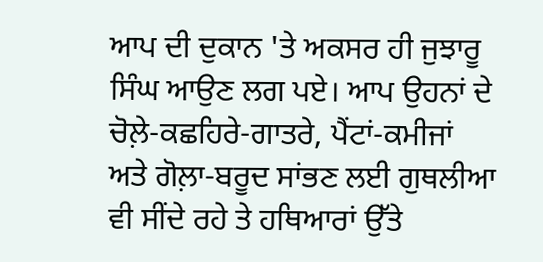ਆਪ ਦੀ ਦੁਕਾਨ 'ਤੇ ਅਕਸਰ ਹੀ ਜੁਝਾਰੂ ਸਿੰਘ ਆਉਣ ਲਗ ਪਏ। ਆਪ ਉਹਨਾਂ ਦੇ ਚੋਲ਼ੇ-ਕਛਹਿਰੇ-ਗਾਤਰੇ, ਪੈਂਟਾਂ-ਕਮੀਜਾਂ ਅਤੇ ਗੋਲ਼ਾ-ਬਰੂਦ ਸਾਂਭਣ ਲਈ ਗੁਥਲੀਆ ਵੀ ਸੀਂਦੇ ਰਹੇ ਤੇ ਹਥਿਆਰਾਂ ਉੱਤੇ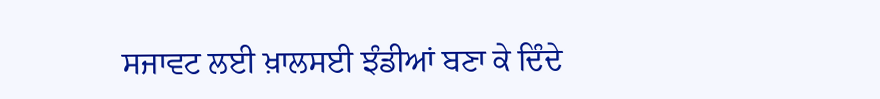ਸਜਾਵਟ ਲਈ ਖ਼ਾਲਸਈ ਝੰਡੀਆਂ ਬਣਾ ਕੇ ਦਿੰਦੇ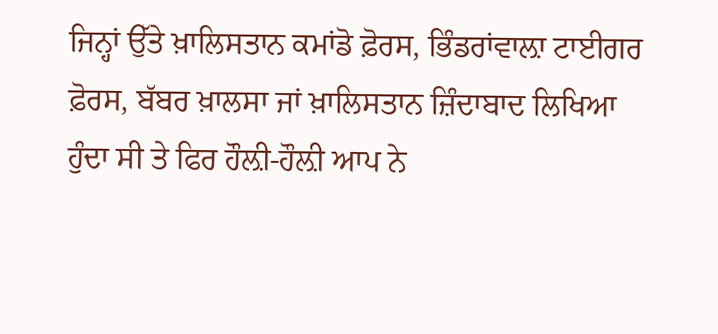ਜਿਨ੍ਹਾਂ ਉੱਤੇ ਖ਼ਾਲਿਸਤਾਨ ਕਮਾਂਡੋ ਫ਼ੋਰਸ, ਭਿੰਡਰਾਂਵਾਲ਼ਾ ਟਾਈਗਰ ਫ਼ੋਰਸ, ਬੱਬਰ ਖ਼ਾਲਸਾ ਜਾਂ ਖ਼ਾਲਿਸਤਾਨ ਜ਼ਿੰਦਾਬਾਦ ਲਿਖਿਆ ਹੁੰਦਾ ਸੀ ਤੇ ਫਿਰ ਹੌਲ਼ੀ-ਹੌਲ਼ੀ ਆਪ ਨੇ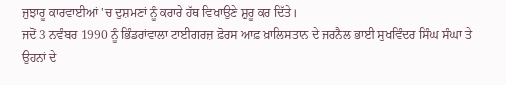ਜੁਝਾਰੂ ਕਾਰਵਾਈਆਂ 'ਚ ਦੁਸ਼ਮਣਾਂ ਨੂੰ ਕਰਾਰੇ ਹੱਥ ਵਿਖਾਉਣੇ ਸ਼ੁਰੂ ਕਰ ਦਿੱਤੇ।
ਜਦੋਂ 3 ਨਵੰਬਰ 1990 ਨੂੰ ਭਿੰਡਰਾਂਵਾਲਾ ਟਾਈਗਰਜ਼ ਫ਼ੋਰਸ ਆਫ਼ ਖ਼ਾਲਿਸਤਾਨ ਦੇ ਜਰਨੈਲ ਭਾਈ ਸੁਖਵਿੰਦਰ ਸਿੰਘ ਸੰਘਾ ਤੇ ਉਹਨਾਂ ਦੇ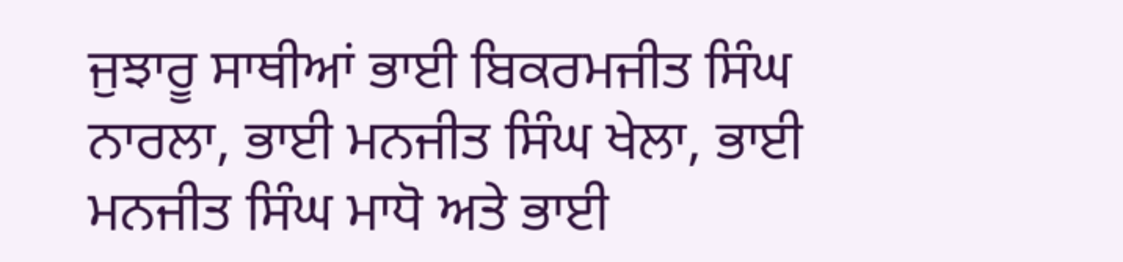ਜੁਝਾਰੂ ਸਾਥੀਆਂ ਭਾਈ ਬਿਕਰਮਜੀਤ ਸਿੰਘ ਨਾਰਲਾ, ਭਾਈ ਮਨਜੀਤ ਸਿੰਘ ਖੇਲਾ, ਭਾਈ ਮਨਜੀਤ ਸਿੰਘ ਮਾਧੋ ਅਤੇ ਭਾਈ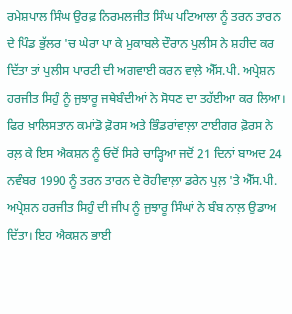ਰਮੇਸ਼ਪਾਲ ਸਿੰਘ ਉਰਫ਼ ਨਿਰਮਲਜੀਤ ਸਿੰਘ ਪਟਿਆਲਾ ਨੂੰ ਤਰਨ ਤਾਰਨ ਦੇ ਪਿੰਡ ਭੁੱਲਰ 'ਚ ਘੇਰਾ ਪਾ ਕੇ ਮੁਕਾਬਲੇ ਦੌਰਾਨ ਪੁਲੀਸ ਨੇ ਸ਼ਹੀਦ ਕਰ ਦਿੱਤਾ ਤਾਂ ਪੁਲੀਸ ਪਾਰਟੀ ਦੀ ਅਗਵਾਈ ਕਰਨ ਵਾਲ਼ੇ ਐੱਸ.ਪੀ. ਅਪ੍ਰੇਸ਼ਨ ਹਰਜੀਤ ਸਿਹੁੰ ਨੂੰ ਜੁਝਾਰੂ ਜਥੇਬੰਦੀਆਂ ਨੇ ਸੋਧਣ ਦਾ ਤਹੱਈਆ ਕਰ ਲਿਆ। ਫਿਰ ਖ਼ਾਲਿਸਤਾਨ ਕਮਾਂਡੋ ਫ਼ੋਰਸ ਅਤੇ ਭਿੰਡਰਾਂਵਾਲ਼ਾ ਟਾਈਗਰ ਫ਼ੋਰਸ ਨੇ ਰਲ਼ ਕੇ ਇਸ ਐਕਸ਼ਨ ਨੂੰ ਓਦੋਂ ਸਿਰੇ ਚਾੜ੍ਹਿਆ ਜਦੋਂ 21 ਦਿਨਾਂ ਬਾਅਦ 24 ਨਵੰਬਰ 1990 ਨੂੰ ਤਰਨ ਤਾਰਨ ਦੇ ਰੋਹੀਵਾਲ਼ਾ ਡਰੇਨ ਪੁਲ਼ 'ਤੇ ਐੱਸ.ਪੀ. ਅਪ੍ਰੇਸ਼ਨ ਹਰਜੀਤ ਸਿਹੁੰ ਦੀ ਜੀਪ ਨੂੰ ਜੁਝਾਰੂ ਸਿੰਘਾਂ ਨੇ ਬੰਬ ਨਾਲ਼ ਉਡਾਅ ਦਿੱਤਾ। ਇਹ ਐਕਸ਼ਨ ਭਾਈ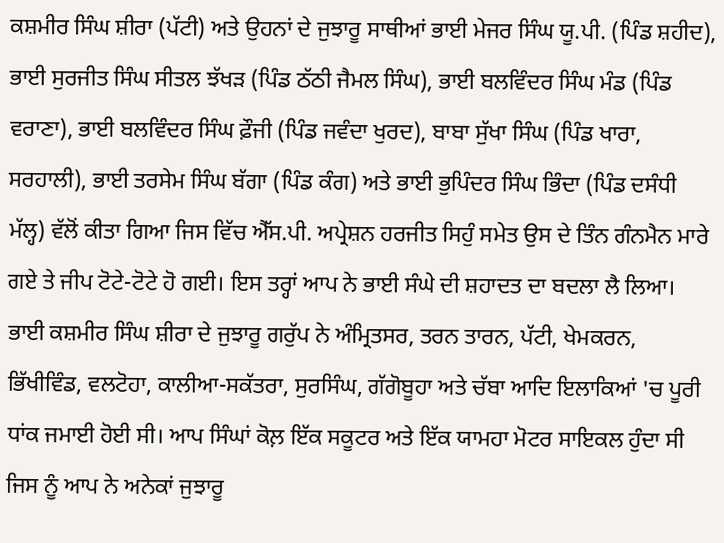ਕਸ਼ਮੀਰ ਸਿੰਘ ਸ਼ੀਰਾ (ਪੱਟੀ) ਅਤੇ ਉਹਨਾਂ ਦੇ ਜੁਝਾਰੂ ਸਾਥੀਆਂ ਭਾਈ ਮੇਜਰ ਸਿੰਘ ਯੂ.ਪੀ. (ਪਿੰਡ ਸ਼ਹੀਦ), ਭਾਈ ਸੁਰਜੀਤ ਸਿੰਘ ਸੀਤਲ ਝੱਖੜ (ਪਿੰਡ ਠੱਠੀ ਜੈਮਲ ਸਿੰਘ), ਭਾਈ ਬਲਵਿੰਦਰ ਸਿੰਘ ਮੰਡ (ਪਿੰਡ ਵਰਾਣਾ), ਭਾਈ ਬਲਵਿੰਦਰ ਸਿੰਘ ਫ਼ੌਜੀ (ਪਿੰਡ ਜਵੰਦਾ ਖੁਰਦ), ਬਾਬਾ ਸੁੱਖਾ ਸਿੰਘ (ਪਿੰਡ ਖਾਰਾ, ਸਰਹਾਲੀ), ਭਾਈ ਤਰਸੇਮ ਸਿੰਘ ਬੱਗਾ (ਪਿੰਡ ਕੰਗ) ਅਤੇ ਭਾਈ ਭੁਪਿੰਦਰ ਸਿੰਘ ਭਿੰਦਾ (ਪਿੰਡ ਦਸੰਧੀ ਮੱਲ੍ਹ) ਵੱਲੋਂ ਕੀਤਾ ਗਿਆ ਜਿਸ ਵਿੱਚ ਐੱਸ.ਪੀ. ਅਪ੍ਰੇਸ਼ਨ ਹਰਜੀਤ ਸਿਹੁੰ ਸਮੇਤ ਉਸ ਦੇ ਤਿੰਨ ਗੰਨਮੈਨ ਮਾਰੇ ਗਏ ਤੇ ਜੀਪ ਟੋਟੇ-ਟੋਟੇ ਹੋ ਗਈ। ਇਸ ਤਰ੍ਹਾਂ ਆਪ ਨੇ ਭਾਈ ਸੰਘੇ ਦੀ ਸ਼ਹਾਦਤ ਦਾ ਬਦਲਾ ਲੈ ਲਿਆ।
ਭਾਈ ਕਸ਼ਮੀਰ ਸਿੰਘ ਸ਼ੀਰਾ ਦੇ ਜੁਝਾਰੂ ਗਰੁੱਪ ਨੇ ਅੰਮ੍ਰਿਤਸਰ, ਤਰਨ ਤਾਰਨ, ਪੱਟੀ, ਖੇਮਕਰਨ, ਭਿੱਖੀਵਿੰਡ, ਵਲਟੋਹਾ, ਕਾਲੀਆ-ਸਕੱਤਰਾ, ਸੁਰਸਿੰਘ, ਗੱਗੋਬੂਹਾ ਅਤੇ ਚੱਬਾ ਆਦਿ ਇਲਾਕਿਆਂ 'ਚ ਪੂਰੀ ਧਾਂਕ ਜਮਾਈ ਹੋਈ ਸੀ। ਆਪ ਸਿੰਘਾਂ ਕੋਲ਼ ਇੱਕ ਸਕੂਟਰ ਅਤੇ ਇੱਕ ਯਾਮਹਾ ਮੋਟਰ ਸਾਇਕਲ ਹੁੰਦਾ ਸੀ ਜਿਸ ਨੂੰ ਆਪ ਨੇ ਅਨੇਕਾਂ ਜੁਝਾਰੂ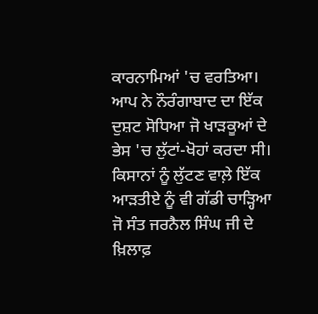ਕਾਰਨਾਮਿਆਂ 'ਚ ਵਰਤਿਆ। ਆਪ ਨੇ ਨੌਰੰਗਾਬਾਦ ਦਾ ਇੱਕ ਦੁਸ਼ਟ ਸੋਧਿਆ ਜੋ ਖਾੜਕੂਆਂ ਦੇ ਭੇਸ 'ਚ ਲੁੱਟਾਂ-ਖੋਹਾਂ ਕਰਦਾ ਸੀ। ਕਿਸਾਨਾਂ ਨੂੰ ਲੁੱਟਣ ਵਾਲ਼ੇ ਇੱਕ ਆੜਤੀਏ ਨੂੰ ਵੀ ਗੱਡੀ ਚਾੜ੍ਹਿਆ ਜੋ ਸੰਤ ਜਰਨੈਲ ਸਿੰਘ ਜੀ ਦੇ ਖ਼ਿਲਾਫ਼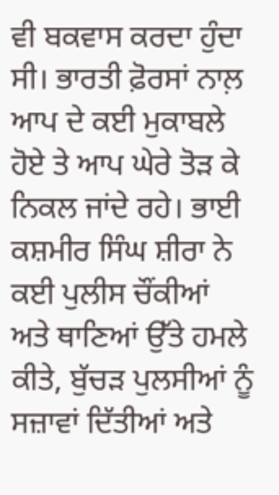ਵੀ ਬਕਵਾਸ ਕਰਦਾ ਹੁੰਦਾ ਸੀ। ਭਾਰਤੀ ਫ਼ੋਰਸਾਂ ਨਾਲ਼ ਆਪ ਦੇ ਕਈ ਮੁਕਾਬਲੇ ਹੋਏ ਤੇ ਆਪ ਘੇਰੇ ਤੋੜ ਕੇ ਨਿਕਲ ਜਾਂਦੇ ਰਹੇ। ਭਾਈ ਕਸ਼ਮੀਰ ਸਿੰਘ ਸ਼ੀਰਾ ਨੇ ਕਈ ਪੁਲੀਸ ਚੌਂਕੀਆਂ ਅਤੇ ਥਾਣਿਆਂ ਉੱਤੇ ਹਮਲੇ ਕੀਤੇ, ਬੁੱਚੜ ਪੁਲਸੀਆਂ ਨੂੰ ਸਜ਼ਾਵਾਂ ਦਿੱਤੀਆਂ ਅਤੇ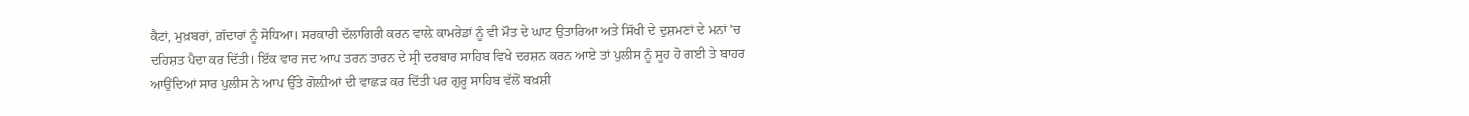ਕੈਟਾਂ, ਮੁਖ਼ਬਰਾਂ, ਗ਼ੱਦਾਰਾਂ ਨੂੰ ਸੋਧਿਆ। ਸਰਕਾਰੀ ਦੱਲਾਗਿਰੀ ਕਰਨ ਵਾਲ਼ੇ ਕਾਮਰੇਡਾਂ ਨੂੰ ਵੀ ਮੌਤ ਦੇ ਘਾਟ ਉਤਾਰਿਆ ਅਤੇ ਸਿੱਖੀ ਦੇ ਦੁਸ਼ਮਣਾਂ ਦੇ ਮਨਾਂ 'ਚ ਦਹਿਸ਼ਤ ਪੈਦਾ ਕਰ ਦਿੱਤੀ। ਇੱਕ ਵਾਰ ਜਦ ਆਪ ਤਰਨ ਤਾਰਨ ਦੇ ਸ੍ਰੀ ਦਰਬਾਰ ਸਾਹਿਬ ਵਿਖੇ ਦਰਸ਼ਨ ਕਰਨ ਆਏ ਤਾਂ ਪੁਲੀਸ ਨੂੰ ਸੂਹ ਹੋ ਗਈ ਤੇ ਬਾਹਰ ਆਉਂਦਿਆਂ ਸਾਰ ਪੁਲੀਸ ਨੇ ਆਪ ਉੱਤੇ ਗੋਲ਼ੀਆਂ ਦੀ ਵਾਛੜ ਕਰ ਦਿੱਤੀ ਪਰ ਗੁਰੂ ਸਾਹਿਬ ਵੱਲੋਂ ਬਖ਼ਸ਼ੀ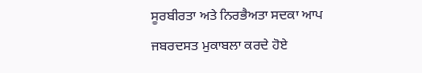ਸੂਰਬੀਰਤਾ ਅਤੇ ਨਿਰਭੈਅਤਾ ਸਦਕਾ ਆਪ ਜਬਰਦਸਤ ਮੁਕਾਬਲਾ ਕਰਦੇ ਹੋਏ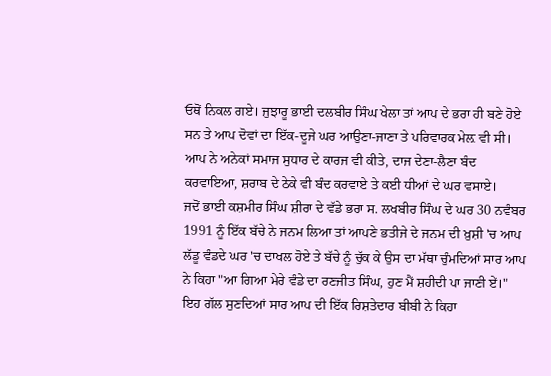ਓਥੋਂ ਨਿਕਲ ਗਏ। ਜੁਝਾਰੂ ਭਾਈ ਦਲਬੀਰ ਸਿੰਘ ਖੇਲਾ ਤਾਂ ਆਪ ਦੇ ਭਰਾ ਹੀ ਬਣੇ ਹੋਏ ਸਨ ਤੇ ਆਪ ਦੋਵਾਂ ਦਾ ਇੱਕ-ਦੂਜੇ ਘਰ ਆਉਣਾ-ਜਾਣਾ ਤੇ ਪਰਿਵਾਰਕ ਮੇਲ਼ ਵੀ ਸੀ। ਆਪ ਨੇ ਅਨੇਕਾਂ ਸਮਾਜ ਸੁਧਾਰ ਦੇ ਕਾਰਜ ਵੀ ਕੀਤੇ, ਦਾਜ ਦੇਣਾ-ਲੈਣਾ ਬੰਦ ਕਰਵਾਇਆ, ਸ਼ਰਾਬ ਦੇ ਠੇਕੇ ਵੀ ਬੰਦ ਕਰਵਾਏ ਤੇ ਕਈ ਧੀਆਂ ਦੇ ਘਰ ਵਸਾਏ।
ਜਦੋਂ ਭਾਈ ਕਸ਼ਮੀਰ ਸਿੰਘ ਸ਼ੀਰਾ ਦੇ ਵੱਡੇ ਭਰਾ ਸ. ਲਖਬੀਰ ਸਿੰਘ ਦੇ ਘਰ 30 ਨਵੰਬਰ 1991 ਨੂੰ ਇੱਕ ਬੱਚੇ ਨੇ ਜਨਮ ਲਿਆ ਤਾਂ ਆਪਣੇ ਭਤੀਜੇ ਦੇ ਜਨਮ ਦੀ ਖ਼ੁਸ਼ੀ 'ਚ ਆਪ ਲੱਡੂ ਵੰਡਦੇ ਘਰ 'ਚ ਦਾਖਲ ਹੋਏ ਤੇ ਬੱਚੇ ਨੂੰ ਚੁੱਕ ਕੇ ਉਸ ਦਾ ਮੱਥਾ ਚੁੰਮਦਿਆਂ ਸਾਰ ਆਪ ਨੇ ਕਿਹਾ "ਆ ਗਿਆ ਮੇਰੇ ਵੰਡੇ ਦਾ ਰਣਜੀਤ ਸਿੰਘ, ਹੁਣ ਮੈਂ ਸ਼ਹੀਦੀ ਪਾ ਜਾਣੀ ਏਂ।"
ਇਹ ਗੱਲ ਸੁਣਦਿਆਂ ਸਾਰ ਆਪ ਦੀ ਇੱਕ ਰਿਸ਼ਤੇਦਾਰ ਬੀਬੀ ਨੇ ਕਿਹਾ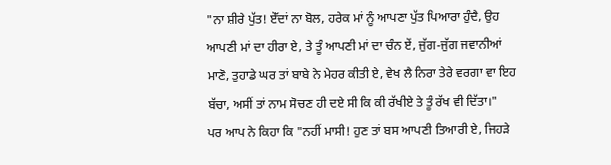"ਨਾ ਸ਼ੀਰੇ ਪੁੱਤ! ਏੱਦਾਂ ਨਾ ਬੋਲ, ਹਰੇਕ ਮਾਂ ਨੂੰ ਆਪਣਾ ਪੁੱਤ ਪਿਆਰਾ ਹੁੰਦੈ, ਉਹ ਆਪਣੀ ਮਾਂ ਦਾ ਹੀਰਾ ਏ, ਤੇ ਤੂੰ ਆਪਣੀ ਮਾਂ ਦਾ ਚੰਨ ਏਂ, ਜੁੱਗ-ਜੁੱਗ ਜਵਾਨੀਆਂ ਮਾਣੋ, ਤੁਹਾਡੇ ਘਰ ਤਾਂ ਬਾਬੇ ਨੇ ਮੇਹਰ ਕੀਤੀ ਏ, ਵੇਖ ਲੈ ਨਿਰਾ ਤੇਰੇ ਵਰਗਾ ਵਾ ਇਹ ਬੱਚਾ, ਅਸੀਂ ਤਾਂ ਨਾਮ ਸੋਚਣ ਹੀ ਦਏ ਸੀ ਕਿ ਕੀ ਰੱਖੀਏ ਤੇ ਤੂੰ ਰੱਖ ਵੀ ਦਿੱਤਾ।"
ਪਰ ਆਪ ਨੇ ਕਿਹਾ ਕਿ "ਨਹੀਂ ਮਾਸੀ! ਹੁਣ ਤਾਂ ਬਸ ਆਪਣੀ ਤਿਆਰੀ ਏ, ਜਿਹੜੇ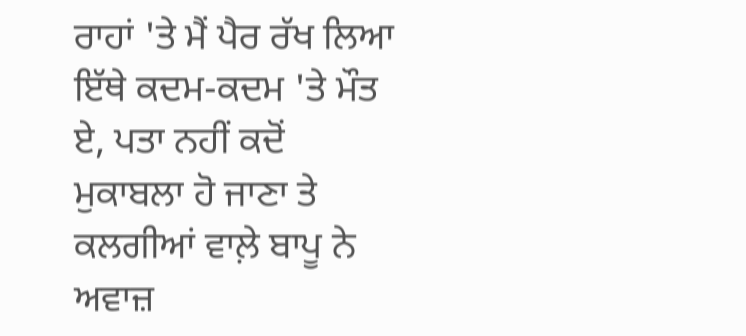ਰਾਹਾਂ 'ਤੇ ਮੈਂ ਪੈਰ ਰੱਖ ਲਿਆ ਇੱਥੇ ਕਦਮ-ਕਦਮ 'ਤੇ ਮੌਤ ਏ, ਪਤਾ ਨਹੀਂ ਕਦੋਂ ਮੁਕਾਬਲਾ ਹੋ ਜਾਣਾ ਤੇ ਕਲਗੀਆਂ ਵਾਲ਼ੇ ਬਾਪੂ ਨੇ ਅਵਾਜ਼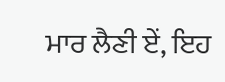ਮਾਰ ਲੈਣੀ ਏਂ, ਇਹ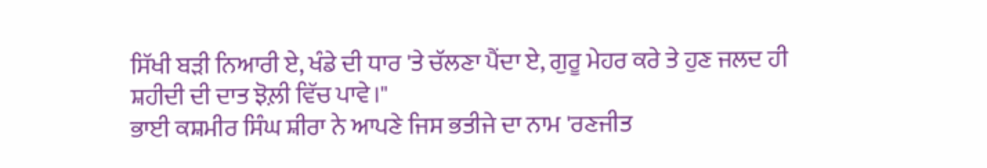ਸਿੱਖੀ ਬੜੀ ਨਿਆਰੀ ਏ, ਖੰਡੇ ਦੀ ਧਾਰ 'ਤੇ ਚੱਲਣਾ ਪੈਂਦਾ ਏ, ਗੁਰੂ ਮੇਹਰ ਕਰੇ ਤੇ ਹੁਣ ਜਲਦ ਹੀ ਸ਼ਹੀਦੀ ਦੀ ਦਾਤ ਝੋਲ਼ੀ ਵਿੱਚ ਪਾਵੇ।"
ਭਾਈ ਕਸ਼ਮੀਰ ਸਿੰਘ ਸ਼ੀਰਾ ਨੇ ਆਪਣੇ ਜਿਸ ਭਤੀਜੇ ਦਾ ਨਾਮ 'ਰਣਜੀਤ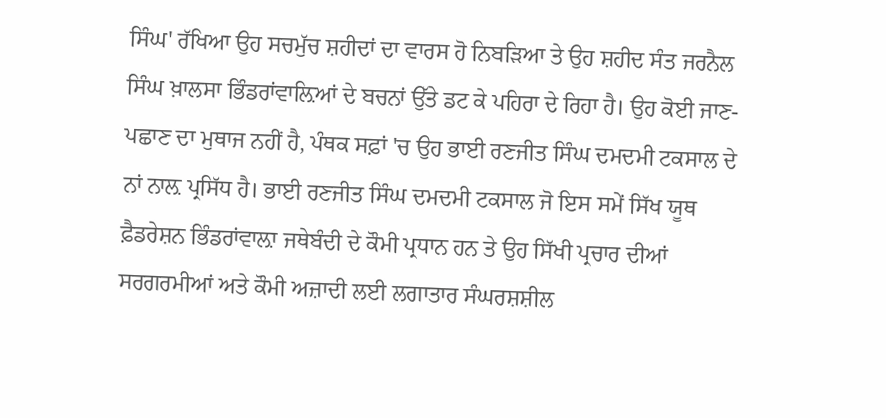ਸਿੰਘ' ਰੱਖਿਆ ਉਹ ਸਚਮੁੱਚ ਸ਼ਹੀਦਾਂ ਦਾ ਵਾਰਸ ਹੋ ਨਿਬੜਿਆ ਤੇ ਉਹ ਸ਼ਹੀਦ ਸੰਤ ਜਰਨੈਲ ਸਿੰਘ ਖ਼ਾਲਸਾ ਭਿੰਡਰਾਂਵਾਲ਼ਿਆਂ ਦੇ ਬਚਨਾਂ ਉੱਤੇ ਡਟ ਕੇ ਪਹਿਰਾ ਦੇ ਰਿਹਾ ਹੈ। ਉਹ ਕੋਈ ਜਾਣ-ਪਛਾਣ ਦਾ ਮੁਥਾਜ ਨਹੀਂ ਹੈ, ਪੰਥਕ ਸਫ਼ਾਂ 'ਚ ਉਹ ਭਾਈ ਰਣਜੀਤ ਸਿੰਘ ਦਮਦਮੀ ਟਕਸਾਲ ਦੇ ਨਾਂ ਨਾਲ਼ ਪ੍ਰਸਿੱਧ ਹੈ। ਭਾਈ ਰਣਜੀਤ ਸਿੰਘ ਦਮਦਮੀ ਟਕਸਾਲ ਜੋ ਇਸ ਸਮੇਂ ਸਿੱਖ ਯੂਥ ਫ਼ੈਡਰੇਸ਼ਨ ਭਿੰਡਰਾਂਵਾਲ਼ਾ ਜਥੇਬੰਦੀ ਦੇ ਕੌਮੀ ਪ੍ਰਧਾਨ ਹਨ ਤੇ ਉਹ ਸਿੱਖੀ ਪ੍ਰਚਾਰ ਦੀਆਂ ਸਰਗਰਮੀਆਂ ਅਤੇ ਕੌਮੀ ਅਜ਼ਾਦੀ ਲਈ ਲਗਾਤਾਰ ਸੰਘਰਸ਼ਸ਼ੀਲ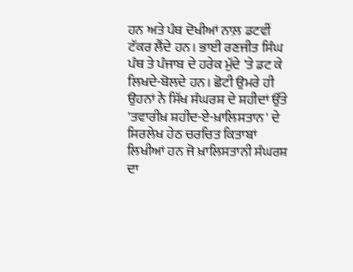ਹਨ ਅਤੇ ਪੰਥ ਦੋਖੀਆਂ ਨਾਲ਼ ਡਟਵੀਂ ਟੱਕਰ ਲੈਂਦੇ ਹਨ। ਭਾਈ ਰਣਜੀਤ ਸਿੰਘ ਪੰਥ ਤੇ ਪੰਜਾਬ ਦੇ ਹਰੇਕ ਮੁੱਦੇ 'ਤੇ ਡਟ ਕੇ ਲਿਖਦੇ-ਬੋਲਦੇ ਹਨ। ਛੋਟੀ ਉਮਰੇ ਹੀ ਉਹਨਾਂ ਨੇ ਸਿੱਖ ਸੰਘਰਸ਼ ਦੇ ਸ਼ਹੀਦਾਂ ਉੱਤੇ 'ਤਵਾਰੀਖ਼ ਸ਼ਹੀਦ-ਏ-ਖ਼ਾਲਿਸਤਾਨ' ਦੇ ਸਿਰਲੇਖ ਹੇਠ ਚਰਚਿਤ ਕਿਤਾਬਾਂ ਲਿਖੀਆਂ ਹਨ ਜੋ ਖ਼ਾਲਿਸਤਾਨੀ ਸੰਘਰਸ਼ ਦਾ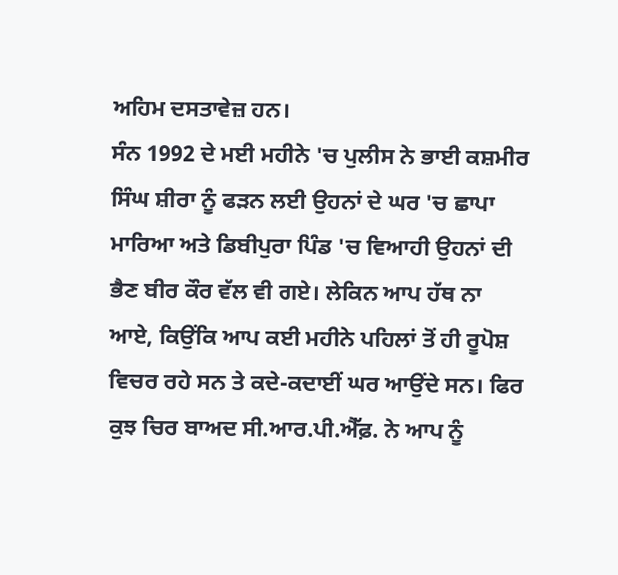ਅਹਿਮ ਦਸਤਾਵੇਜ਼ ਹਨ।
ਸੰਨ 1992 ਦੇ ਮਈ ਮਹੀਨੇ 'ਚ ਪੁਲੀਸ ਨੇ ਭਾਈ ਕਸ਼ਮੀਰ ਸਿੰਘ ਸ਼ੀਰਾ ਨੂੰ ਫੜਨ ਲਈ ਉਹਨਾਂ ਦੇ ਘਰ 'ਚ ਛਾਪਾ ਮਾਰਿਆ ਅਤੇ ਡਿਬੀਪੁਰਾ ਪਿੰਡ 'ਚ ਵਿਆਹੀ ਉਹਨਾਂ ਦੀ ਭੈਣ ਬੀਰ ਕੌਰ ਵੱਲ ਵੀ ਗਏ। ਲੇਕਿਨ ਆਪ ਹੱਥ ਨਾ ਆਏ, ਕਿਉਂਕਿ ਆਪ ਕਈ ਮਹੀਨੇ ਪਹਿਲਾਂ ਤੋਂ ਹੀ ਰੂਪੋਸ਼ ਵਿਚਰ ਰਹੇ ਸਨ ਤੇ ਕਦੇ-ਕਦਾਈਂ ਘਰ ਆਉਂਦੇ ਸਨ। ਫਿਰ ਕੁਝ ਚਿਰ ਬਾਅਦ ਸੀ.ਆਰ.ਪੀ.ਐੱਫ਼. ਨੇ ਆਪ ਨੂੰ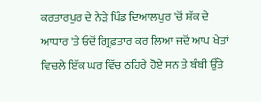ਕਰਤਾਰਪੁਰ ਦੇ ਨੇੜੇ ਪਿੰਡ ਦਿਆਲਪੁਰ 'ਚੋਂ ਸ਼ੱਕ ਦੇ ਆਧਾਰ 'ਤੇ ਓਦੋਂ ਗ੍ਰਿਫ਼ਤਾਰ ਕਰ ਲਿਆ ਜਦੋਂ ਆਪ ਖੇਤਾਂ ਵਿਚਲੇ ਇੱਕ ਘਰ ਵਿੱਚ ਠਹਿਰੇ ਹੋਏ ਸਨ ਤੇ ਬੰਬੀ ਉੱਤੇ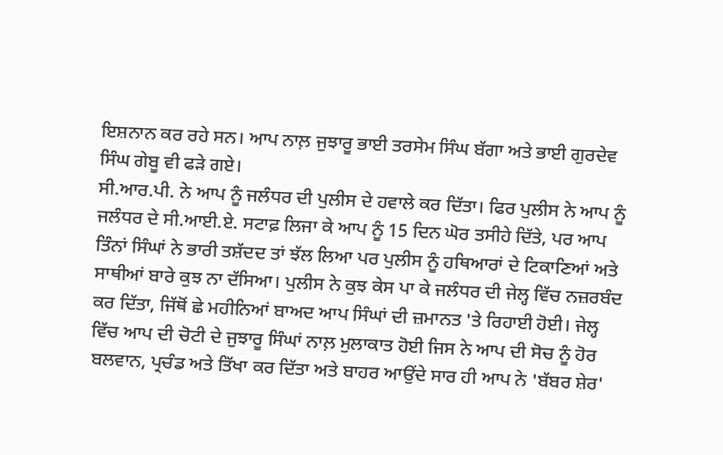ਇਸ਼ਨਾਨ ਕਰ ਰਹੇ ਸਨ। ਆਪ ਨਾਲ਼ ਜੁਝਾਰੂ ਭਾਈ ਤਰਸੇਮ ਸਿੰਘ ਬੱਗਾ ਅਤੇ ਭਾਈ ਗੁਰਦੇਵ ਸਿੰਘ ਗੇਬੂ ਵੀ ਫੜੇ ਗਏ।
ਸੀ.ਆਰ.ਪੀ. ਨੇ ਆਪ ਨੂੰ ਜਲੰਧਰ ਦੀ ਪੁਲੀਸ ਦੇ ਹਵਾਲੇ ਕਰ ਦਿੱਤਾ। ਫਿਰ ਪੁਲੀਸ ਨੇ ਆਪ ਨੂੰ ਜਲੰਧਰ ਦੇ ਸੀ.ਆਈ.ਏ. ਸਟਾਫ਼ ਲਿਜਾ ਕੇ ਆਪ ਨੂੰ 15 ਦਿਨ ਘੋਰ ਤਸੀਹੇ ਦਿੱਤੇ, ਪਰ ਆਪ ਤਿੰਨਾਂ ਸਿੰਘਾਂ ਨੇ ਭਾਰੀ ਤਸ਼ੱਦਦ ਤਾਂ ਝੱਲ ਲਿਆ ਪਰ ਪੁਲੀਸ ਨੂੰ ਹਥਿਆਰਾਂ ਦੇ ਟਿਕਾਣਿਆਂ ਅਤੇ ਸਾਥੀਆਂ ਬਾਰੇ ਕੁਝ ਨਾ ਦੱਸਿਆ। ਪੁਲੀਸ ਨੇ ਕੁਝ ਕੇਸ ਪਾ ਕੇ ਜਲੰਧਰ ਦੀ ਜੇਲ੍ਹ ਵਿੱਚ ਨਜ਼ਰਬੰਦ ਕਰ ਦਿੱਤਾ, ਜਿੱਥੋਂ ਛੇ ਮਹੀਨਿਆਂ ਬਾਅਦ ਆਪ ਸਿੰਘਾਂ ਦੀ ਜ਼ਮਾਨਤ 'ਤੇ ਰਿਹਾਈ ਹੋਈ। ਜੇਲ੍ਹ ਵਿੱਚ ਆਪ ਦੀ ਚੋਟੀ ਦੇ ਜੁਝਾਰੂ ਸਿੰਘਾਂ ਨਾਲ਼ ਮੁਲਾਕਾਤ ਹੋਈ ਜਿਸ ਨੇ ਆਪ ਦੀ ਸੋਚ ਨੂੰ ਹੋਰ ਬਲਵਾਨ, ਪ੍ਰਚੰਡ ਅਤੇ ਤਿੱਖਾ ਕਰ ਦਿੱਤਾ ਅਤੇ ਬਾਹਰ ਆਉਂਦੇ ਸਾਰ ਹੀ ਆਪ ਨੇ 'ਬੱਬਰ ਸ਼ੇਰ'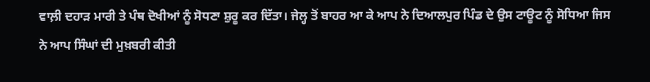ਵਾਲ਼ੀ ਦਹਾੜ ਮਾਰੀ ਤੇ ਪੰਥ ਦੋਖੀਆਂ ਨੂੰ ਸੋਧਣਾ ਸ਼ੁਰੂ ਕਰ ਦਿੱਤਾ। ਜੇਲ੍ਹ ਤੋਂ ਬਾਹਰ ਆ ਕੇ ਆਪ ਨੇ ਦਿਆਲਪੁਰ ਪਿੰਡ ਦੇ ਉਸ ਟਾਊਟ ਨੂੰ ਸੋਧਿਆ ਜਿਸ ਨੇ ਆਪ ਸਿੰਘਾਂ ਦੀ ਮੁਖ਼ਬਰੀ ਕੀਤੀ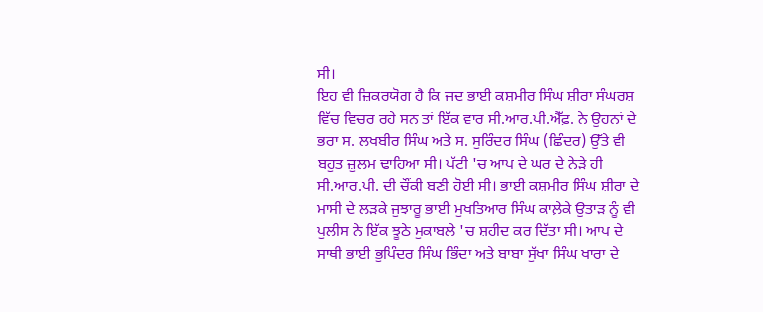ਸੀ।
ਇਹ ਵੀ ਜ਼ਿਕਰਯੋਗ ਹੈ ਕਿ ਜਦ ਭਾਈ ਕਸ਼ਮੀਰ ਸਿੰਘ ਸ਼ੀਰਾ ਸੰਘਰਸ਼ ਵਿੱਚ ਵਿਚਰ ਰਹੇ ਸਨ ਤਾਂ ਇੱਕ ਵਾਰ ਸੀ.ਆਰ.ਪੀ.ਐੱਫ਼. ਨੇ ਉਹਨਾਂ ਦੇ ਭਰਾ ਸ. ਲਖਬੀਰ ਸਿੰਘ ਅਤੇ ਸ. ਸੁਰਿੰਦਰ ਸਿੰਘ (ਛਿੰਦਰ) ਉੱਤੇ ਵੀ ਬਹੁਤ ਜ਼ੁਲਮ ਢਾਹਿਆ ਸੀ। ਪੱਟੀ 'ਚ ਆਪ ਦੇ ਘਰ ਦੇ ਨੇੜੇ ਹੀ ਸੀ.ਆਰ.ਪੀ. ਦੀ ਚੌਂਕੀ ਬਣੀ ਹੋਈ ਸੀ। ਭਾਈ ਕਸ਼ਮੀਰ ਸਿੰਘ ਸ਼ੀਰਾ ਦੇ ਮਾਸੀ ਦੇ ਲੜਕੇ ਜੁਝਾਰੂ ਭਾਈ ਮੁਖਤਿਆਰ ਸਿੰਘ ਕਾਲ਼ੇਕੇ ਉਤਾੜ ਨੂੰ ਵੀ ਪੁਲੀਸ ਨੇ ਇੱਕ ਝੂਠੇ ਮੁਕਾਬਲੇ 'ਚ ਸ਼ਹੀਦ ਕਰ ਦਿੱਤਾ ਸੀ। ਆਪ ਦੇ ਸਾਥੀ ਭਾਈ ਭੁਪਿੰਦਰ ਸਿੰਘ ਭਿੰਦਾ ਅਤੇ ਬਾਬਾ ਸੁੱਖਾ ਸਿੰਘ ਖਾਰਾ ਦੇ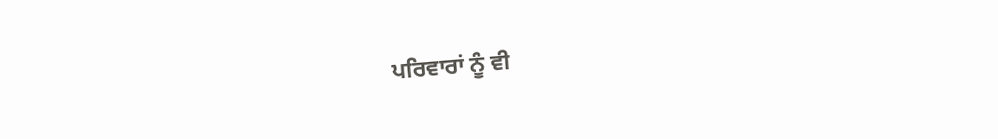ਪਰਿਵਾਰਾਂ ਨੂੰ ਵੀ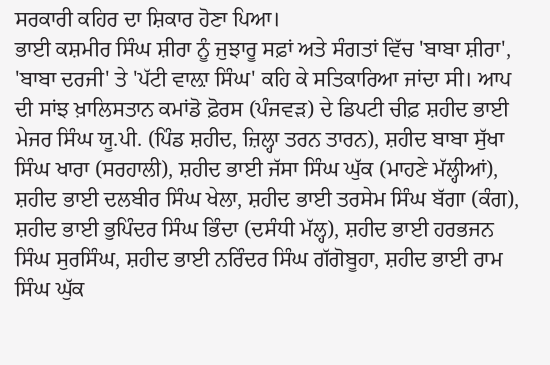ਸਰਕਾਰੀ ਕਹਿਰ ਦਾ ਸ਼ਿਕਾਰ ਹੋਣਾ ਪਿਆ।
ਭਾਈ ਕਸ਼ਮੀਰ ਸਿੰਘ ਸ਼ੀਰਾ ਨੂੰ ਜੁਝਾਰੂ ਸਫ਼ਾਂ ਅਤੇ ਸੰਗਤਾਂ ਵਿੱਚ 'ਬਾਬਾ ਸ਼ੀਰਾ', 'ਬਾਬਾ ਦਰਜੀ' ਤੇ 'ਪੱਟੀ ਵਾਲ਼ਾ ਸਿੰਘ' ਕਹਿ ਕੇ ਸਤਿਕਾਰਿਆ ਜਾਂਦਾ ਸੀ। ਆਪ ਦੀ ਸਾਂਝ ਖ਼ਾਲਿਸਤਾਨ ਕਮਾਂਡੋ ਫ਼ੋਰਸ (ਪੰਜਵੜ) ਦੇ ਡਿਪਟੀ ਚੀਫ਼ ਸ਼ਹੀਦ ਭਾਈ ਮੇਜਰ ਸਿੰਘ ਯੂ.ਪੀ. (ਪਿੰਡ ਸ਼ਹੀਦ, ਜ਼ਿਲ੍ਹਾ ਤਰਨ ਤਾਰਨ), ਸ਼ਹੀਦ ਬਾਬਾ ਸੁੱਖਾ ਸਿੰਘ ਖਾਰਾ (ਸਰਹਾਲੀ), ਸ਼ਹੀਦ ਭਾਈ ਜੱਸਾ ਸਿੰਘ ਘੁੱਕ (ਮਾਹਣੇ ਮੱਲ੍ਹੀਆਂ), ਸ਼ਹੀਦ ਭਾਈ ਦਲਬੀਰ ਸਿੰਘ ਖੇਲਾ, ਸ਼ਹੀਦ ਭਾਈ ਤਰਸੇਮ ਸਿੰਘ ਬੱਗਾ (ਕੰਗ), ਸ਼ਹੀਦ ਭਾਈ ਭੁਪਿੰਦਰ ਸਿੰਘ ਭਿੰਦਾ (ਦਸੰਧੀ ਮੱਲ੍ਹ), ਸ਼ਹੀਦ ਭਾਈ ਹਰਭਜਨ ਸਿੰਘ ਸੁਰਸਿੰਘ, ਸ਼ਹੀਦ ਭਾਈ ਨਰਿੰਦਰ ਸਿੰਘ ਗੱਗੋਬੂਹਾ, ਸ਼ਹੀਦ ਭਾਈ ਰਾਮ ਸਿੰਘ ਘੁੱਕ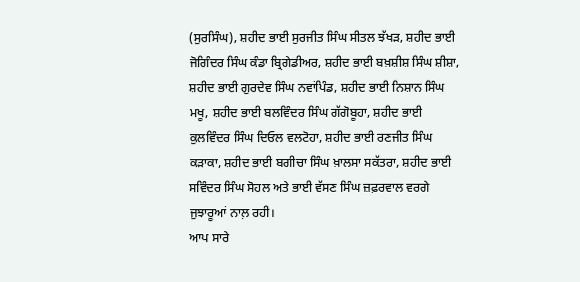(ਸੁਰਸਿੰਘ), ਸ਼ਹੀਦ ਭਾਈ ਸੁਰਜੀਤ ਸਿੰਘ ਸੀਤਲ ਝੱਖੜ, ਸ਼ਹੀਦ ਭਾਈ ਜੋਗਿੰਦਰ ਸਿੰਘ ਕੰਡਾ ਬ੍ਰਿਗੇਡੀਅਰ, ਸ਼ਹੀਦ ਭਾਈ ਬਖ਼ਸ਼ੀਸ਼ ਸਿੰਘ ਸ਼ੀਸ਼ਾ, ਸ਼ਹੀਦ ਭਾਈ ਗੁਰਦੇਵ ਸਿੰਘ ਨਵਾਂਪਿੰਡ, ਸ਼ਹੀਦ ਭਾਈ ਨਿਸ਼ਾਨ ਸਿੰਘ ਮਖੂ, ਸ਼ਹੀਦ ਭਾਈ ਬਲਵਿੰਦਰ ਸਿੰਘ ਗੱਗੋਬੂਹਾ, ਸ਼ਹੀਦ ਭਾਈ ਕੁਲਵਿੰਦਰ ਸਿੰਘ ਦਿਓਲ ਵਲਟੋਹਾ, ਸ਼ਹੀਦ ਭਾਈ ਰਣਜੀਤ ਸਿੰਘ ਕੜਾਕਾ, ਸ਼ਹੀਦ ਭਾਈ ਬਗੀਚਾ ਸਿੰਘ ਖ਼ਾਲਸਾ ਸਕੱਤਰਾ, ਸ਼ਹੀਦ ਭਾਈ ਸਵਿੰਦਰ ਸਿੰਘ ਸੋਹਲ ਅਤੇ ਭਾਈ ਵੱਸਣ ਸਿੰਘ ਜ਼ਫ਼ਰਵਾਲ ਵਰਗੇ ਜੁਝਾਰੂਆਂ ਨਾਲ਼ ਰਹੀ।
ਆਪ ਸਾਰੇ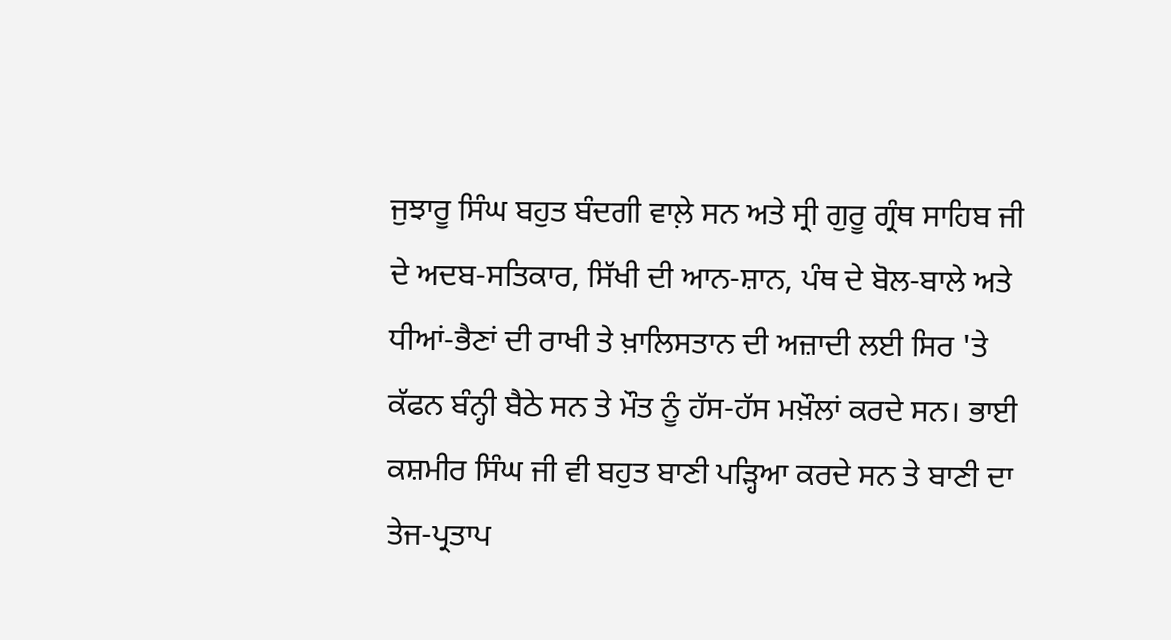ਜੁਝਾਰੂ ਸਿੰਘ ਬਹੁਤ ਬੰਦਗੀ ਵਾਲ਼ੇ ਸਨ ਅਤੇ ਸ੍ਰੀ ਗੁਰੂ ਗ੍ਰੰਥ ਸਾਹਿਬ ਜੀ ਦੇ ਅਦਬ-ਸਤਿਕਾਰ, ਸਿੱਖੀ ਦੀ ਆਨ-ਸ਼ਾਨ, ਪੰਥ ਦੇ ਬੋਲ-ਬਾਲੇ ਅਤੇ ਧੀਆਂ-ਭੈਣਾਂ ਦੀ ਰਾਖੀ ਤੇ ਖ਼ਾਲਿਸਤਾਨ ਦੀ ਅਜ਼ਾਦੀ ਲਈ ਸਿਰ 'ਤੇ ਕੱਫਨ ਬੰਨ੍ਹੀ ਬੈਠੇ ਸਨ ਤੇ ਮੌਤ ਨੂੰ ਹੱਸ-ਹੱਸ ਮਖ਼ੌਲਾਂ ਕਰਦੇ ਸਨ। ਭਾਈ ਕਸ਼ਮੀਰ ਸਿੰਘ ਜੀ ਵੀ ਬਹੁਤ ਬਾਣੀ ਪੜ੍ਹਿਆ ਕਰਦੇ ਸਨ ਤੇ ਬਾਣੀ ਦਾ ਤੇਜ-ਪ੍ਰਤਾਪ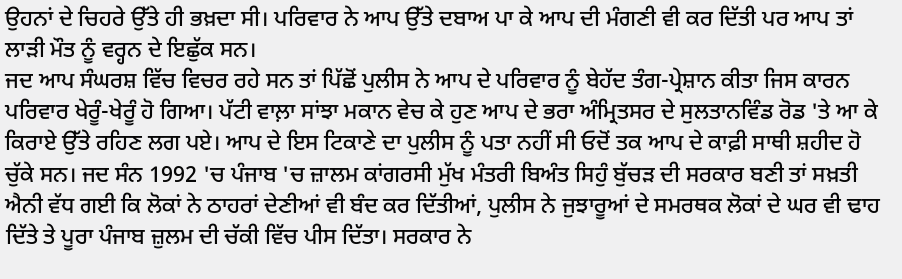ਉਹਨਾਂ ਦੇ ਚਿਹਰੇ ਉੱਤੇ ਹੀ ਭਖ਼ਦਾ ਸੀ। ਪਰਿਵਾਰ ਨੇ ਆਪ ਉੱਤੇ ਦਬਾਅ ਪਾ ਕੇ ਆਪ ਦੀ ਮੰਗਣੀ ਵੀ ਕਰ ਦਿੱਤੀ ਪਰ ਆਪ ਤਾਂ ਲਾੜੀ ਮੌਤ ਨੂੰ ਵਰ੍ਹਨ ਦੇ ਇਛੁੱਕ ਸਨ।
ਜਦ ਆਪ ਸੰਘਰਸ਼ ਵਿੱਚ ਵਿਚਰ ਰਹੇ ਸਨ ਤਾਂ ਪਿੱਛੋਂ ਪੁਲੀਸ ਨੇ ਆਪ ਦੇ ਪਰਿਵਾਰ ਨੂੰ ਬੇਹੱਦ ਤੰਗ-ਪ੍ਰੇਸ਼ਾਨ ਕੀਤਾ ਜਿਸ ਕਾਰਨ ਪਰਿਵਾਰ ਖੇਰੂੰ-ਖੇਰੂੰ ਹੋ ਗਿਆ। ਪੱਟੀ ਵਾਲ਼ਾ ਸਾਂਝਾ ਮਕਾਨ ਵੇਚ ਕੇ ਹੁਣ ਆਪ ਦੇ ਭਰਾ ਅੰਮ੍ਰਿਤਸਰ ਦੇ ਸੁਲਤਾਨਵਿੰਡ ਰੋਡ 'ਤੇ ਆ ਕੇ ਕਿਰਾਏ ਉੱਤੇ ਰਹਿਣ ਲਗ ਪਏ। ਆਪ ਦੇ ਇਸ ਟਿਕਾਣੇ ਦਾ ਪੁਲੀਸ ਨੂੰ ਪਤਾ ਨਹੀਂ ਸੀ ਓਦੋਂ ਤਕ ਆਪ ਦੇ ਕਾਫ਼ੀ ਸਾਥੀ ਸ਼ਹੀਦ ਹੋ ਚੁੱਕੇ ਸਨ। ਜਦ ਸੰਨ 1992 'ਚ ਪੰਜਾਬ 'ਚ ਜ਼ਾਲਮ ਕਾਂਗਰਸੀ ਮੁੱਖ ਮੰਤਰੀ ਬਿਅੰਤ ਸਿਹੁੰ ਬੁੱਚੜ ਦੀ ਸਰਕਾਰ ਬਣੀ ਤਾਂ ਸਖ਼ਤੀ ਐਨੀ ਵੱਧ ਗਈ ਕਿ ਲੋਕਾਂ ਨੇ ਠਾਹਰਾਂ ਦੇਣੀਆਂ ਵੀ ਬੰਦ ਕਰ ਦਿੱਤੀਆਂ, ਪੁਲੀਸ ਨੇ ਜੁਝਾਰੂਆਂ ਦੇ ਸਮਰਥਕ ਲੋਕਾਂ ਦੇ ਘਰ ਵੀ ਢਾਹ ਦਿੱਤੇ ਤੇ ਪੂਰਾ ਪੰਜਾਬ ਜ਼ੁਲਮ ਦੀ ਚੱਕੀ ਵਿੱਚ ਪੀਸ ਦਿੱਤਾ। ਸਰਕਾਰ ਨੇ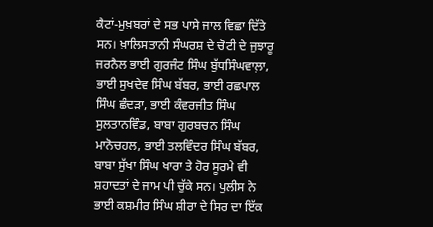ਕੈਟਾਂ-ਮੁਖ਼ਬਰਾਂ ਦੇ ਸਭ ਪਾਸੇ ਜਾਲ ਵਿਛਾ ਦਿੱਤੇ ਸਨ। ਖ਼ਾਲਿਸਤਾਨੀ ਸੰਘਰਸ਼ ਦੇ ਚੋਟੀ ਦੇ ਜੁਝਾਰੂ ਜਰਨੈਲ ਭਾਈ ਗੁਰਜੰਟ ਸਿੰਘ ਬੁੱਧਸਿੰਘਵਾਲ਼ਾ, ਭਾਈ ਸੁਖਦੇਵ ਸਿੰਘ ਬੱਬਰ, ਭਾਈ ਰਛਪਾਲ ਸਿੰਘ ਛੰਦੜਾ, ਭਾਈ ਕੰਵਰਜੀਤ ਸਿੰਘ ਸੁਲਤਾਨਵਿੰਡ, ਬਾਬਾ ਗੁਰਬਚਨ ਸਿੰਘ ਮਾਨੋਚਹਲ, ਭਾਈ ਤਲਵਿੰਦਰ ਸਿੰਘ ਬੱਬਰ, ਬਾਬਾ ਸੁੱਖਾ ਸਿੰਘ ਖਾਰਾ ਤੇ ਹੋਰ ਸੂਰਮੇ ਵੀ ਸ਼ਹਾਦਤਾਂ ਦੇ ਜਾਮ ਪੀ ਚੁੱਕੇ ਸਨ। ਪੁਲੀਸ ਨੇ ਭਾਈ ਕਸ਼ਮੀਰ ਸਿੰਘ ਸ਼ੀਰਾ ਦੇ ਸਿਰ ਦਾ ਇੱਕ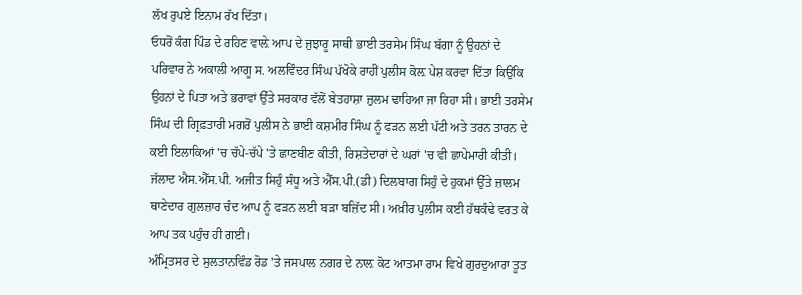ਲੱਖ ਰੁਪਏ ਇਨਾਮ ਰੱਖ ਦਿੱਤਾ।
ਓਧਰੋਂ ਕੰਗ ਪਿੰਡ ਦੇ ਰਹਿਣ ਵਾਲ਼ੇ ਆਪ ਦੇ ਜੁਝਾਰੂ ਸਾਥੀ ਭਾਈ ਤਰਸੇਮ ਸਿੰਘ ਬੱਗਾ ਨੂੰ ਉਹਨਾਂ ਦੇ ਪਰਿਵਾਰ ਨੇ ਅਕਾਲੀ ਆਗੂ ਸ. ਅਲਵਿੰਦਰ ਸਿੰਘ ਪੱਖੋਕੇ ਰਾਹੀਂ ਪੁਲੀਸ ਕੋਲ਼ ਪੇਸ਼ ਕਰਵਾ ਦਿੱਤਾ ਕਿਉਂਕਿ ਉਹਨਾਂ ਦੇ ਪਿਤਾ ਅਤੇ ਭਰਾਵਾਂ ਉੱਤੇ ਸਰਕਾਰ ਵੱਲੋਂ ਬੇਤਹਾਸ਼ਾ ਜ਼ੁਲਮ ਢਾਹਿਆ ਜਾ ਰਿਹਾ ਸੀ। ਭਾਈ ਤਰਸੇਮ ਸਿੰਘ ਦੀ ਗ੍ਰਿਫ਼ਤਾਰੀ ਮਗਰੋਂ ਪੁਲੀਸ ਨੇ ਭਾਈ ਕਸ਼ਮੀਰ ਸਿੰਘ ਨੂੰ ਫੜਨ ਲਈ ਪੱਟੀ ਅਤੇ ਤਰਨ ਤਾਰਨ ਦੇ ਕਈ ਇਲਾਕਿਆਂ 'ਚ ਚੱਪੇ-ਚੱਪੇ 'ਤੇ ਛਾਣਬੀਣ ਕੀਤੀ, ਰਿਸ਼ਤੇਦਾਰਾਂ ਦੇ ਘਰਾਂ 'ਚ ਵੀ ਛਾਪੇਮਾਰੀ ਕੀਤੀ। ਜੱਲਾਦ ਐਸ.ਐੱਸ.ਪੀ. ਅਜੀਤ ਸਿਹੁੰ ਸੰਧੂ ਅਤੇ ਐੱਸ.ਪੀ.(ਡੀ) ਦਿਲਬਾਗ ਸਿਹੁੰ ਦੇ ਹੁਕਮਾਂ ਉੱਤੇ ਜ਼ਾਲਮ ਥਾਣੇਦਾਰ ਗੁਲਜ਼ਾਰ ਚੰਦ ਆਪ ਨੂੰ ਫੜਨ ਲਈ ਬੜਾ ਬਜ਼ਿੱਦ ਸੀ। ਅਖ਼ੀਰ ਪੁਲੀਸ ਕਈ ਹੱਥਕੰਢੇ ਵਰਤ ਕੇ ਆਪ ਤਕ ਪਹੁੰਚ ਹੀ ਗਈ।
ਅੰਮ੍ਰਿਤਸਰ ਦੇ ਸੁਲਤਾਨਵਿੰਡ ਰੋਡ 'ਤੇ ਜਸਪਾਲ ਨਗਰ ਦੇ ਨਾਲ਼ ਕੋਟ ਆਤਮਾ ਰਾਮ ਵਿਖੇ ਗੁਰਦੁਆਰਾ ਤੂਤ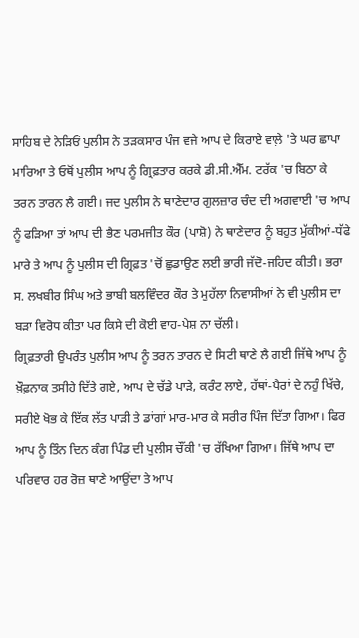ਸਾਹਿਬ ਦੇ ਨੇੜਿਓਂ ਪੁਲੀਸ ਨੇ ਤੜਕਸਾਰ ਪੰਜ ਵਜੇ ਆਪ ਦੇ ਕਿਰਾਏ ਵਾਲ਼ੇ 'ਤੇ ਘਰ ਛਾਪਾ ਮਾਰਿਆ ਤੇ ਓਥੋਂ ਪੁਲੀਸ ਆਪ ਨੂੰ ਗ੍ਰਿਫ਼ਤਾਰ ਕਰਕੇ ਡੀ.ਸੀ.ਐੱਮ. ਟਰੱਕ 'ਚ ਬਿਠਾ ਕੇ ਤਰਨ ਤਾਰਨ ਲੈ ਗਈ। ਜਦ ਪੁਲੀਸ ਨੇ ਥਾਣੇਦਾਰ ਗੁਲਜ਼ਾਰ ਚੰਦ ਦੀ ਅਗਵਾਈ 'ਚ ਆਪ ਨੂੰ ਫੜਿਆ ਤਾਂ ਆਪ ਦੀ ਭੈਣ ਪਰਮਜੀਤ ਕੌਰ (ਪਾਸ਼ੋ) ਨੇ ਥਾਣੇਦਾਰ ਨੂੰ ਬਹੁਤ ਮੁੱਕੀਆਂ-ਧੱਫੇ ਮਾਰੇ ਤੇ ਆਪ ਨੂੰ ਪੁਲੀਸ ਦੀ ਗ੍ਰਿਫ਼ਤ 'ਚੋਂ ਛੁਡਾਉਣ ਲਈ ਭਾਰੀ ਜੱਦੋ-ਜਹਿਦ ਕੀਤੀ। ਭਰਾ ਸ. ਲਖਬੀਰ ਸਿੰਘ ਅਤੇ ਭਾਬੀ ਬਲਵਿੰਦਰ ਕੌਰ ਤੇ ਮੁਹੱਲਾ ਨਿਵਾਸੀਆਂ ਨੇ ਵੀ ਪੁਲੀਸ ਦਾ ਬੜਾ ਵਿਰੋਧ ਕੀਤਾ ਪਰ ਕਿਸੇ ਦੀ ਕੋਈ ਵਾਹ-ਪੇਸ਼ ਨਾ ਚੱਲੀ।
ਗ੍ਰਿਫ਼ਤਾਰੀ ਉਪਰੰਤ ਪੁਲੀਸ ਆਪ ਨੂੰ ਤਰਨ ਤਾਰਨ ਦੇ ਸਿਟੀ ਥਾਣੇ ਲੈ ਗਈ ਜਿੱਥੇ ਆਪ ਨੂੰ ਖ਼ੌਫ਼ਨਾਕ ਤਸੀਹੇ ਦਿੱਤੇ ਗਏ, ਆਪ ਦੇ ਚੱਡੇ ਪਾੜੇ, ਕਰੰਟ ਲਾਏ, ਹੱਥਾਂ-ਪੈਰਾਂ ਦੇ ਨਹੁੰ ਖਿੱਚੇ, ਸਰੀਏ ਖੋਭ ਕੇ ਇੱਕ ਲੱਤ ਪਾੜੀ ਤੇ ਡਾਂਗਾਂ ਮਾਰ-ਮਾਰ ਕੇ ਸਰੀਰ ਪਿੰਜ ਦਿੱਤਾ ਗਿਆ। ਫਿਰ ਆਪ ਨੂੰ ਤਿੰਨ ਦਿਨ ਕੰਗ ਪਿੰਡ ਦੀ ਪੁਲੀਸ ਚੌਂਕੀ 'ਚ ਰੱਖਿਆ ਗਿਆ। ਜਿੱਥੇ ਆਪ ਦਾ ਪਰਿਵਾਰ ਹਰ ਰੋਜ਼ ਥਾਣੇ ਆਉਂਦਾ ਤੇ ਆਪ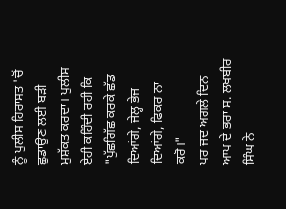ਨੂੰ ਪੁਲੀਸ ਹਿਰਾਸਤ 'ਚੋਂ ਛੁਡਾਉਣ ਲਈ ਬੜੀ ਮੁਸ਼ੱਕਤ ਕਰਦਾ। ਪੁਲੀਸ ਏਹੀ ਕਹਿੰਦੀ ਰਹੀ ਕਿ "ਪੁੱਛਗਿੱਛ ਕਰਕੇ ਛੱਡ ਦਿਆਂਗੇ, ਜੇਲ੍ਹ ਭੇਜ ਦਿਆਂਗੇ, ਫਿਕਰ ਨਾ ਕਰੋ।"
ਪਰ ਜਦ ਅਗਲੇ ਦਿਨ ਆਪ ਦੇ ਭਰਾ ਸ. ਲਖਬੀਰ ਸਿੰਘ ਨੇ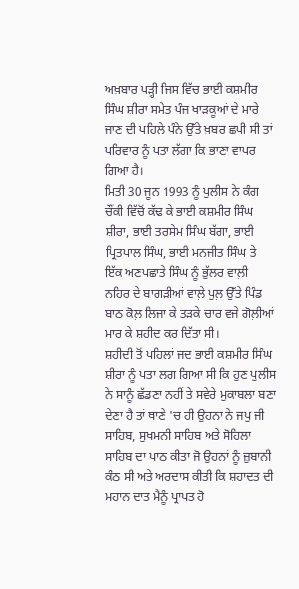ਅਖ਼ਬਾਰ ਪੜ੍ਹੀ ਜਿਸ ਵਿੱਚ ਭਾਈ ਕਸ਼ਮੀਰ ਸਿੰਘ ਸ਼ੀਰਾ ਸਮੇਤ ਪੰਜ ਖਾੜਕੂਆਂ ਦੇ ਮਾਰੇ ਜਾਣ ਦੀ ਪਹਿਲੇ ਪੰਨੇ ਉੱਤੇ ਖ਼ਬਰ ਛਪੀ ਸੀ ਤਾਂ ਪਰਿਵਾਰ ਨੂੰ ਪਤਾ ਲੱਗਾ ਕਿ ਭਾਣਾ ਵਾਪਰ ਗਿਆ ਹੈ।
ਮਿਤੀ 30 ਜੂਨ 1993 ਨੂੰ ਪੁਲੀਸ ਨੇ ਕੰਗ ਚੌਂਕੀ ਵਿੱਚੋਂ ਕੱਢ ਕੇ ਭਾਈ ਕਸ਼ਮੀਰ ਸਿੰਘ ਸ਼ੀਰਾ, ਭਾਈ ਤਰਸੇਮ ਸਿੰਘ ਬੱਗਾ, ਭਾਈ ਪ੍ਰਿਤਪਾਲ ਸਿੰਘ, ਭਾਈ ਮਨਜੀਤ ਸਿੰਘ ਤੇ ਇੱਕ ਅਣਪਛਾਤੇ ਸਿੰਘ ਨੂੰ ਭੁੱਲਰ ਵਾਲ਼ੀ ਨਹਿਰ ਦੇ ਬਾਗੜੀਆਂ ਵਾਲ਼ੇ ਪੁਲ਼ ਉੱਤੇ ਪਿੰਡ ਬਾਠ ਕੋਲ਼ ਲਿਜਾ ਕੇ ਤੜਕੇ ਚਾਰ ਵਜੇ ਗੋਲ਼ੀਆਂ ਮਾਰ ਕੇ ਸ਼ਹੀਦ ਕਰ ਦਿੱਤਾ ਸੀ।
ਸ਼ਹੀਦੀ ਤੋਂ ਪਹਿਲਾਂ ਜਦ ਭਾਈ ਕਸ਼ਮੀਰ ਸਿੰਘ ਸ਼ੀਰਾ ਨੂੰ ਪਤਾ ਲਗ ਗਿਆ ਸੀ ਕਿ ਹੁਣ ਪੁਲੀਸ ਨੇ ਸਾਨੂੰ ਛੱਡਣਾ ਨਹੀਂ ਤੇ ਸਵੇਰੇ ਮੁਕਾਬਲਾ ਬਣਾ ਦੇਣਾ ਹੈ ਤਾਂ ਥਾਣੇ 'ਚ ਹੀ ਉਹਨਾ ਨੇ ਜਪੁ ਜੀ ਸਾਹਿਬ, ਸੁਖਮਨੀ ਸਾਹਿਬ ਅਤੇ ਸੋਹਿਲਾ ਸਾਹਿਬ ਦਾ ਪਾਠ ਕੀਤਾ ਜੋ ਉਹਨਾਂ ਨੂੰ ਜ਼ੁਬਾਨੀ ਕੰਠ ਸੀ ਅਤੇ ਅਰਦਾਸ ਕੀਤੀ ਕਿ ਸ਼ਹਾਦਤ ਦੀ ਮਹਾਨ ਦਾਤ ਮੈਨੂੰ ਪ੍ਰਾਪਤ ਹੋ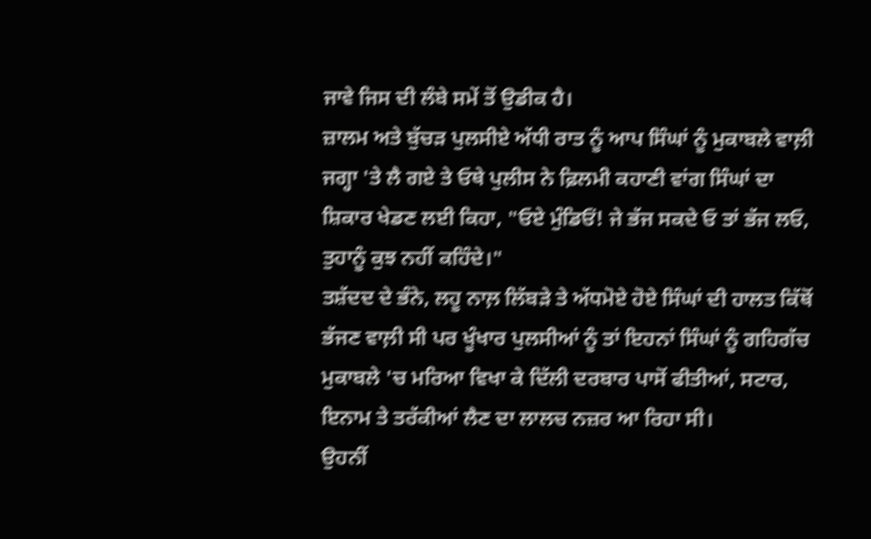ਜਾਵੇ ਜਿਸ ਦੀ ਲੰਬੇ ਸਮੇਂ ਤੋਂ ਉਡੀਕ ਹੈ।
ਜ਼ਾਲਮ ਅਤੇ ਬੁੱਚੜ ਪੁਲਸੀਏ ਅੱਧੀ ਰਾਤ ਨੂੰ ਆਪ ਸਿੰਘਾਂ ਨੂੰ ਮੁਕਾਬਲੇ ਵਾਲ਼ੀ ਜਗ੍ਹਾ 'ਤੇ ਲੈ ਗਏ ਤੇ ਓਥੇ ਪੁਲੀਸ ਨੇ ਫ਼ਿਲਮੀ ਕਹਾਣੀ ਵਾਂਗ ਸਿੰਘਾਂ ਦਾ ਸ਼ਿਕਾਰ ਖੇਡਣ ਲਈ ਕਿਹਾ, "ਓਏ ਮੁੰਡਿਓਂ! ਜੇ ਭੱਜ ਸਕਦੇ ਓ ਤਾਂ ਭੱਜ ਲਓ, ਤੁਹਾਨੂੰ ਕੁਝ ਨਹੀਂ ਕਹਿੰਦੇ।"
ਤਸ਼ੱਦਦ ਦੇ ਭੰਨੇ, ਲਹੂ ਨਾਲ਼ ਲਿੱਬੜੇ ਤੇ ਅੱਧਮੋਏ ਹੋਏ ਸਿੰਘਾਂ ਦੀ ਹਾਲਤ ਕਿੱਥੋਂ ਭੱਜਣ ਵਾਲ਼ੀ ਸੀ ਪਰ ਖੂੰਖਾਰ ਪੁਲਸੀਆਂ ਨੂੰ ਤਾਂ ਇਹਨਾਂ ਸਿੰਘਾਂ ਨੂੰ ਗਹਿਗੱਚ ਮੁਕਾਬਲੇ 'ਚ ਮਰਿਆ ਵਿਖਾ ਕੇ ਦਿੱਲੀ ਦਰਬਾਰ ਪਾਸੋਂ ਫੀਤੀਆਂ, ਸਟਾਰ, ਇਨਾਮ ਤੇ ਤਰੱਕੀਆਂ ਲੈਣ ਦਾ ਲਾਲਚ ਨਜ਼ਰ ਆ ਰਿਹਾ ਸੀ।
ਉਹਨੀਂ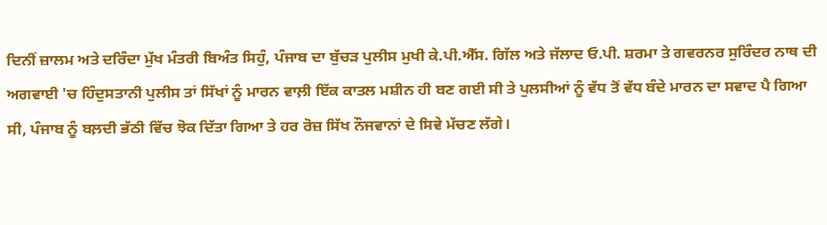ਦਿਨੀਂ ਜ਼ਾਲਮ ਅਤੇ ਦਰਿੰਦਾ ਮੁੱਖ ਮੰਤਰੀ ਬਿਅੰਤ ਸਿਹੁੰ, ਪੰਜਾਬ ਦਾ ਬੁੱਚੜ ਪੁਲੀਸ ਮੁਖੀ ਕੇ.ਪੀ.ਐੱਸ. ਗਿੱਲ ਅਤੇ ਜੱਲਾਦ ਓ.ਪੀ. ਸ਼ਰਮਾ ਤੇ ਗਵਰਨਰ ਸੁਰਿੰਦਰ ਨਾਥ ਦੀ ਅਗਵਾਈ 'ਚ ਹਿੰਦੁਸਤਾਨੀ ਪੁਲੀਸ ਤਾਂ ਸਿੱਖਾਂ ਨੂੰ ਮਾਰਨ ਵਾਲ਼ੀ ਇੱਕ ਕਾਤਲ ਮਸ਼ੀਨ ਹੀ ਬਣ ਗਈ ਸੀ ਤੇ ਪੁਲਸੀਆਂ ਨੂੰ ਵੱਧ ਤੋਂ ਵੱਧ ਬੰਦੇ ਮਾਰਨ ਦਾ ਸਵਾਦ ਪੈ ਗਿਆ ਸੀ, ਪੰਜਾਬ ਨੂੰ ਬਲ਼ਦੀ ਭੱਠੀ ਵਿੱਚ ਝੋਕ ਦਿੱਤਾ ਗਿਆ ਤੇ ਹਰ ਰੋਜ਼ ਸਿੱਖ ਨੌਜਵਾਨਾਂ ਦੇ ਸਿਵੇ ਮੱਚਣ ਲੱਗੇ।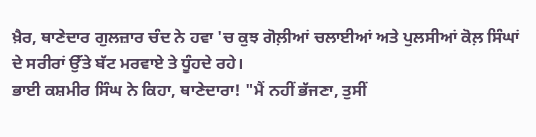ਖ਼ੈਰ, ਥਾਣੇਦਾਰ ਗੁਲਜ਼ਾਰ ਚੰਦ ਨੇ ਹਵਾ 'ਚ ਕੁਝ ਗੋਲ਼ੀਆਂ ਚਲਾਈਆਂ ਅਤੇ ਪੁਲਸੀਆਂ ਕੋਲ਼ ਸਿੰਘਾਂ ਦੇ ਸਰੀਰਾਂ ਉੱਤੇ ਬੱਟ ਮਰਵਾਏ ਤੇ ਧੂੰਹਦੇ ਰਹੇ।
ਭਾਈ ਕਸ਼ਮੀਰ ਸਿੰਘ ਨੇ ਕਿਹਾ, ਥਾਣੇਦਾਰਾ! "ਮੈਂ ਨਹੀਂ ਭੱਜਣਾ, ਤੁਸੀਂ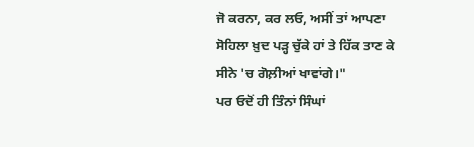ਜੋ ਕਰਨਾ, ਕਰ ਲਓ, ਅਸੀਂ ਤਾਂ ਆਪਣਾ ਸੋਹਿਲਾ ਖ਼ੁਦ ਪੜ੍ਹ ਚੁੱਕੇ ਹਾਂ ਤੇ ਹਿੱਕ ਤਾਣ ਕੇ ਸੀਨੇ 'ਚ ਗੋਲ਼ੀਆਂ ਖਾਵਾਂਗੇ।"
ਪਰ ਓਦੋਂ ਹੀ ਤਿੰਨਾਂ ਸਿੰਘਾਂ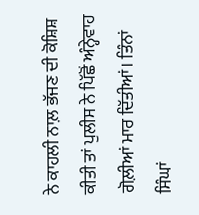ਨੇ ਕਾਹਲੀ ਨਾਲ਼ ਭੱਜਣ ਦੀ ਕੋਸ਼ਿਸ਼ ਕੀਤੀ ਤਾਂ ਪੁਲੀਸ ਨੇ ਪਿੱਛੋਂ ਅੰਨ੍ਹੇਵਾਹ ਗੋਲ਼ੀਆਂ ਮਾਰ ਦਿੱਤੀਆਂ। ਤਿੰਨਾਂ ਸਿੰਘਾਂ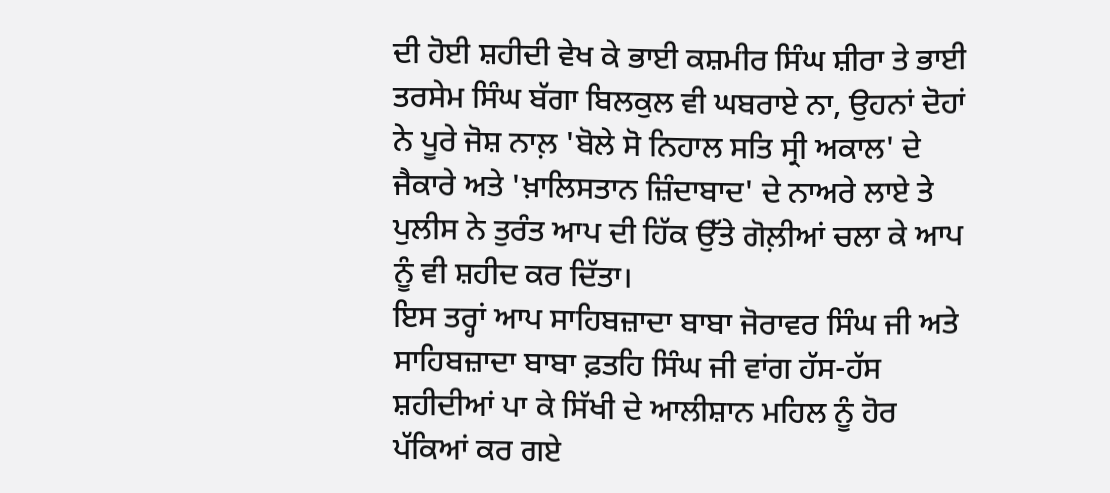ਦੀ ਹੋਈ ਸ਼ਹੀਦੀ ਵੇਖ ਕੇ ਭਾਈ ਕਸ਼ਮੀਰ ਸਿੰਘ ਸ਼ੀਰਾ ਤੇ ਭਾਈ ਤਰਸੇਮ ਸਿੰਘ ਬੱਗਾ ਬਿਲਕੁਲ ਵੀ ਘਬਰਾਏ ਨਾ, ਉਹਨਾਂ ਦੋਹਾਂ ਨੇ ਪੂਰੇ ਜੋਸ਼ ਨਾਲ਼ 'ਬੋਲੇ ਸੋ ਨਿਹਾਲ ਸਤਿ ਸ੍ਰੀ ਅਕਾਲ' ਦੇ ਜੈਕਾਰੇ ਅਤੇ 'ਖ਼ਾਲਿਸਤਾਨ ਜ਼ਿੰਦਾਬਾਦ' ਦੇ ਨਾਅਰੇ ਲਾਏ ਤੇ ਪੁਲੀਸ ਨੇ ਤੁਰੰਤ ਆਪ ਦੀ ਹਿੱਕ ਉੱਤੇ ਗੋਲ਼ੀਆਂ ਚਲਾ ਕੇ ਆਪ ਨੂੰ ਵੀ ਸ਼ਹੀਦ ਕਰ ਦਿੱਤਾ।
ਇਸ ਤਰ੍ਹਾਂ ਆਪ ਸਾਹਿਬਜ਼ਾਦਾ ਬਾਬਾ ਜੋਰਾਵਰ ਸਿੰਘ ਜੀ ਅਤੇ ਸਾਹਿਬਜ਼ਾਦਾ ਬਾਬਾ ਫ਼ਤਹਿ ਸਿੰਘ ਜੀ ਵਾਂਗ ਹੱਸ-ਹੱਸ ਸ਼ਹੀਦੀਆਂ ਪਾ ਕੇ ਸਿੱਖੀ ਦੇ ਆਲੀਸ਼ਾਨ ਮਹਿਲ ਨੂੰ ਹੋਰ ਪੱਕਿਆਂ ਕਰ ਗਏ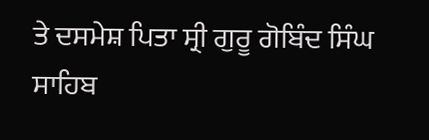ਤੇ ਦਸਮੇਸ਼ ਪਿਤਾ ਸ੍ਰੀ ਗੁਰੂ ਗੋਬਿੰਦ ਸਿੰਘ ਸਾਹਿਬ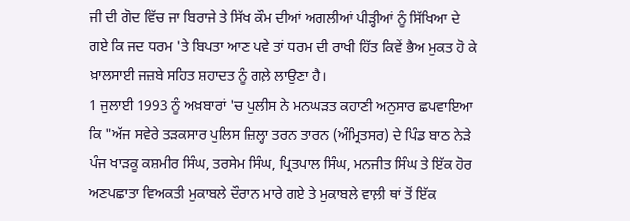ਜੀ ਦੀ ਗੋਦ ਵਿੱਚ ਜਾ ਬਿਰਾਜੇ ਤੇ ਸਿੱਖ ਕੌਮ ਦੀਆਂ ਅਗਲੀਆਂ ਪੀੜ੍ਹੀਆਂ ਨੂੰ ਸਿੱਖਿਆ ਦੇ ਗਏ ਕਿ ਜਦ ਧਰਮ 'ਤੇ ਬਿਪਤਾ ਆਣ ਪਵੇ ਤਾਂ ਧਰਮ ਦੀ ਰਾਖੀ ਹਿੱਤ ਕਿਵੇਂ ਭੈਅ ਮੁਕਤ ਹੋ ਕੇ ਖ਼ਾਲਸਾਈ ਜਜ਼ਬੇ ਸਹਿਤ ਸ਼ਹਾਦਤ ਨੂੰ ਗਲ਼ੇ ਲਾਉਣਾ ਹੈ।
1 ਜੁਲਾਈ 1993 ਨੂੰ ਅਖ਼ਬਾਰਾਂ 'ਚ ਪੁਲੀਸ ਨੇ ਮਨਘੜਤ ਕਹਾਣੀ ਅਨੁਸਾਰ ਛਪਵਾਇਆ ਕਿ "ਅੱਜ ਸਵੇਰੇ ਤੜਕਸਾਰ ਪੁਲਿਸ ਜ਼ਿਲ੍ਹਾ ਤਰਨ ਤਾਰਨ (ਅੰਮ੍ਰਿਤਸਰ) ਦੇ ਪਿੰਡ ਬਾਠ ਨੇੜੇ ਪੰਜ ਖਾੜਕੂ ਕਸ਼ਮੀਰ ਸਿੰਘ, ਤਰਸੇਮ ਸਿੰਘ, ਪ੍ਰਿਤਪਾਲ ਸਿੰਘ, ਮਨਜੀਤ ਸਿੰਘ ਤੇ ਇੱਕ ਹੋਰ ਅਣਪਛਾਤਾ ਵਿਅਕਤੀ ਮੁਕਾਬਲੇ ਦੌਰਾਨ ਮਾਰੇ ਗਏ ਤੇ ਮੁਕਾਬਲੇ ਵਾਲ਼ੀ ਥਾਂ ਤੋਂ ਇੱਕ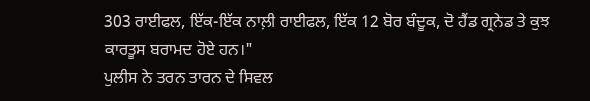303 ਰਾਈਫਲ, ਇੱਕ-ਇੱਕ ਨਾਲ਼ੀ ਰਾਈਫਲ, ਇੱਕ 12 ਬੋਰ ਬੰਦੂਕ, ਦੋ ਹੈਂਡ ਗ੍ਰਨੇਡ ਤੇ ਕੁਝ ਕਾਰਤੂਸ ਬਰਾਮਦ ਹੋਏ ਹਨ।"
ਪੁਲੀਸ ਨੇ ਤਰਨ ਤਾਰਨ ਦੇ ਸਿਵਲ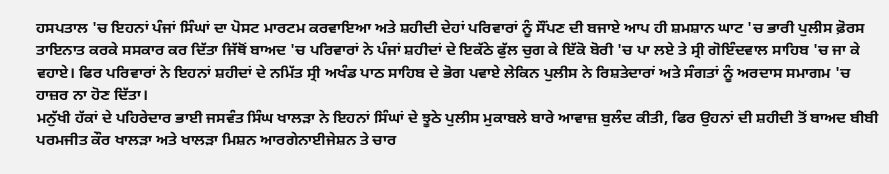ਹਸਪਤਾਲ 'ਚ ਇਹਨਾਂ ਪੰਜਾਂ ਸਿੰਘਾਂ ਦਾ ਪੋਸਟ ਮਾਰਟਮ ਕਰਵਾਇਆ ਅਤੇ ਸ਼ਹੀਦੀ ਦੇਹਾਂ ਪਰਿਵਾਰਾਂ ਨੂੰ ਸੌਂਪਣ ਦੀ ਬਜਾਏ ਆਪ ਹੀ ਸ਼ਮਸ਼ਾਨ ਘਾਟ 'ਚ ਭਾਰੀ ਪੁਲੀਸ ਫ਼ੋਰਸ ਤਾਇਨਾਤ ਕਰਕੇ ਸਸਕਾਰ ਕਰ ਦਿੱਤਾ ਜਿੱਥੋਂ ਬਾਅਦ 'ਚ ਪਰਿਵਾਰਾਂ ਨੇ ਪੰਜਾਂ ਸ਼ਹੀਦਾਂ ਦੇ ਇਕੱਠੇ ਫੁੱਲ ਚੁਗ ਕੇ ਇੱਕੋ ਬੋਰੀ 'ਚ ਪਾ ਲਏ ਤੇ ਸ੍ਰੀ ਗੋਇੰਦਵਾਲ ਸਾਹਿਬ 'ਚ ਜਾ ਕੇ ਵਹਾਏ। ਫਿਰ ਪਰਿਵਾਰਾਂ ਨੇ ਇਹਨਾਂ ਸ਼ਹੀਦਾਂ ਦੇ ਨਮਿੱਤ ਸ੍ਰੀ ਅਖੰਡ ਪਾਠ ਸਾਹਿਬ ਦੇ ਭੋਗ ਪਵਾਏ ਲੇਕਿਨ ਪੁਲੀਸ ਨੇ ਰਿਸ਼ਤੇਦਾਰਾਂ ਅਤੇ ਸੰਗਤਾਂ ਨੂੰ ਅਰਦਾਸ ਸਮਾਗਮ 'ਚ ਹਾਜ਼ਰ ਨਾ ਹੋਣ ਦਿੱਤਾ।
ਮਨੁੱਖੀ ਹੱਕਾਂ ਦੇ ਪਹਿਰੇਦਾਰ ਭਾਈ ਜਸਵੰਤ ਸਿੰਘ ਖਾਲੜਾ ਨੇ ਇਹਨਾਂ ਸਿੰਘਾਂ ਦੇ ਝੂਠੇ ਪੁਲੀਸ ਮੁਕਾਬਲੇ ਬਾਰੇ ਆਵਾਜ਼ ਬੁਲੰਦ ਕੀਤੀ, ਫਿਰ ਉਹਨਾਂ ਦੀ ਸ਼ਹੀਦੀ ਤੋਂ ਬਾਅਦ ਬੀਬੀ ਪਰਮਜੀਤ ਕੌਰ ਖਾਲੜਾ ਅਤੇ ਖਾਲੜਾ ਮਿਸ਼ਨ ਆਰਗੇਨਾਈਜੇਸ਼ਨ ਤੇ ਚਾਰ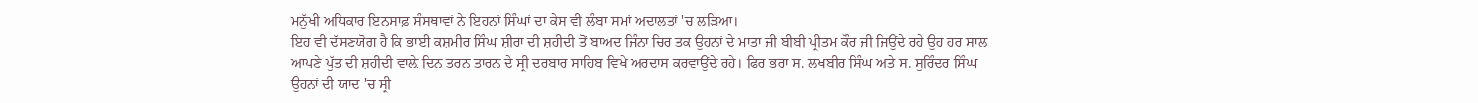ਮਨੁੱਖੀ ਅਧਿਕਾਰ ਇਨਸਾਫ਼ ਸੰਸਥਾਵਾਂ ਨੇ ਇਹਨਾਂ ਸਿੰਘਾਂ ਦਾ ਕੇਸ ਵੀ ਲੰਬਾ ਸਮਾਂ ਅਦਾਲਤਾਂ 'ਚ ਲੜਿਆ।
ਇਹ ਵੀ ਦੱਸਣਯੋਗ ਹੈ ਕਿ ਭਾਈ ਕਸ਼ਮੀਰ ਸਿੰਘ ਸ਼ੀਰਾ ਦੀ ਸ਼ਹੀਦੀ ਤੋਂ ਬਾਅਦ ਜਿੰਨਾ ਚਿਰ ਤਕ ਉਹਨਾਂ ਦੇ ਮਾਤਾ ਜੀ ਬੀਬੀ ਪ੍ਰੀਤਮ ਕੌਰ ਜੀ ਜਿਉਂਦੇ ਰਹੇ ਉਹ ਹਰ ਸਾਲ ਆਪਣੇ ਪੁੱਤ ਦੀ ਸ਼ਹੀਦੀ ਵਾਲ਼ੇ ਦਿਨ ਤਰਨ ਤਾਰਨ ਦੇ ਸ੍ਰੀ ਦਰਬਾਰ ਸਾਹਿਬ ਵਿਖੇ ਅਰਦਾਸ ਕਰਵਾਉਂਦੇ ਰਹੇ। ਫਿਰ ਭਰਾ ਸ. ਲਖਬੀਰ ਸਿੰਘ ਅਤੇ ਸ. ਸੁਰਿੰਦਰ ਸਿੰਘ ਉਹਨਾਂ ਦੀ ਯਾਦ 'ਚ ਸ੍ਰੀ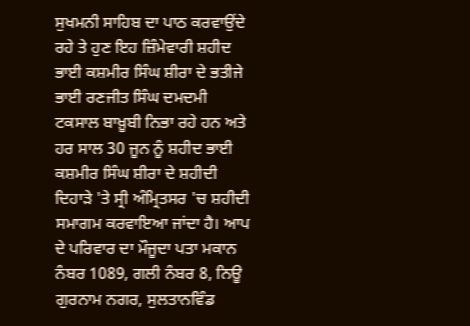ਸੁਖਮਨੀ ਸਾਹਿਬ ਦਾ ਪਾਠ ਕਰਵਾਉਂਦੇ ਰਹੇ ਤੇ ਹੁਣ ਇਹ ਜ਼ਿੰਮੇਵਾਰੀ ਸ਼ਹੀਦ ਭਾਈ ਕਸ਼ਮੀਰ ਸਿੰਘ ਸ਼ੀਰਾ ਦੇ ਭਤੀਜੇ ਭਾਈ ਰਣਜੀਤ ਸਿੰਘ ਦਮਦਮੀ ਟਕਸਾਲ ਬਾਖ਼ੂਬੀ ਨਿਭਾ ਰਹੇ ਹਨ ਅਤੇ ਹਰ ਸਾਲ 30 ਜੂਨ ਨੂੰ ਸ਼ਹੀਦ ਭਾਈ ਕਸ਼ਮੀਰ ਸਿੰਘ ਸ਼ੀਰਾ ਦੇ ਸ਼ਹੀਦੀ ਦਿਹਾੜੇ 'ਤੇ ਸ੍ਰੀ ਅੰਮ੍ਰਿਤਸਰ 'ਚ ਸ਼ਹੀਦੀ ਸਮਾਗਮ ਕਰਵਾਇਆ ਜਾਂਦਾ ਹੈ। ਆਪ ਦੇ ਪਰਿਵਾਰ ਦਾ ਮੌਜੂਦਾ ਪਤਾ ਮਕਾਨ ਨੰਬਰ 1089, ਗਲੀ ਨੰਬਰ 8, ਨਿਊ ਗੁਰਨਾਮ ਨਗਰ, ਸੁਲਤਾਨਵਿੰਡ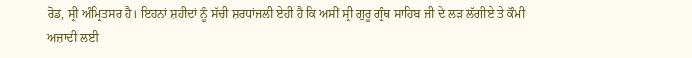ਰੋਡ, ਸ੍ਰੀ ਅੰਮ੍ਰਿਤਸਰ ਹੈ। ਇਹਨਾਂ ਸ਼ਹੀਦਾਂ ਨੂੰ ਸੱਚੀ ਸ਼ਰਧਾਂਜਲੀ ਏਹੀ ਹੈ ਕਿ ਅਸੀਂ ਸ੍ਰੀ ਗੁਰੂ ਗ੍ਰੰਥ ਸਾਹਿਬ ਜੀ ਦੇ ਲੜ ਲੱਗੀਏ ਤੇ ਕੌਮੀ ਅਜ਼ਾਦੀ ਲਈ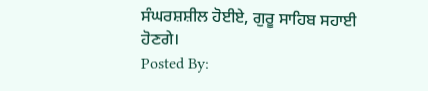ਸੰਘਰਸ਼ਸ਼ੀਲ ਹੋਈਏ, ਗੁਰੂ ਸਾਹਿਬ ਸਹਾਈ ਹੋਣਗੇ।
Posted By: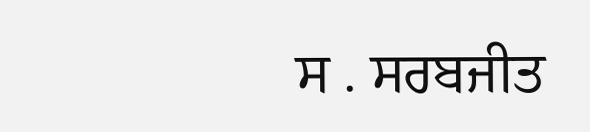ਸ . ਸਰਬਜੀਤ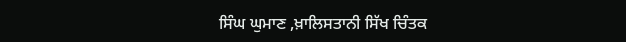ਸਿੰਘ ਘੁਮਾਣ ,ਖ਼ਾਲਿਸਤਾਨੀ ਸਿੱਖ ਚਿੰਤਕ